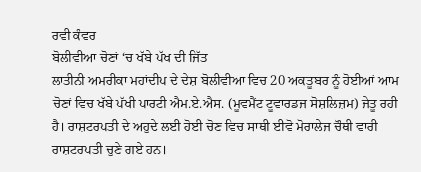ਰਵੀ ਕੰਵਰ
ਬੋਲੀਵੀਆ ਚੋਣਾਂ ‘ਚ ਖੱਬੇ ਪੱਖ ਦੀ ਜਿੱਤ
ਲਾਤੀਨੀ ਅਮਰੀਕਾ ਮਹਾਂਦੀਪ ਦੇ ਦੇਸ਼ ਬੋਲੀਵੀਆ ਵਿਚ 20 ਅਕਤੂਬਰ ਨੂੰ ਹੋਈਆਂ ਆਮ ਚੋਣਾਂ ਵਿਚ ਖੱਬੇ ਪੱਖੀ ਪਾਰਟੀ ਐਮ.ਏ.ਐਸ. (ਮੂਵਮੈਂਟ ਟੂਵਾਰਡਜ ਸੋਸ਼ਲਿਜ਼ਮ) ਜੇਤੂ ਰਹੀ ਹੈ। ਰਾਸ਼ਟਰਪਤੀ ਦੇ ਅਹੁਦੇ ਲਈ ਹੋਈ ਚੋਣ ਵਿਚ ਸਾਥੀ ਈਵੋ ਮੋਰਾਲੇਜ ਚੌਥੀ ਵਾਰੀ ਰਾਸ਼ਟਰਪਤੀ ਚੁਣੇ ਗਏ ਹਨ।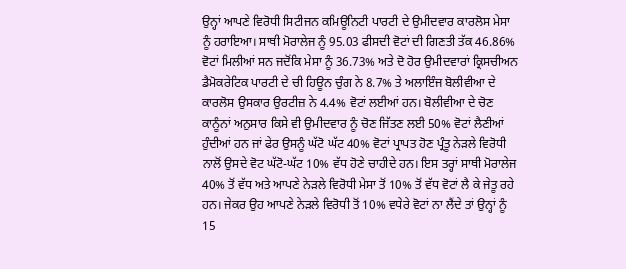ਉਨ੍ਹਾਂ ਆਪਣੇ ਵਿਰੋਧੀ ਸਿਟੀਜਨ ਕਮਿਊਨਿਟੀ ਪਾਰਟੀ ਦੇ ਉਮੀਦਵਾਰ ਕਾਰਲੋਸ ਮੇਸਾ ਨੂੰ ਹਰਾਇਆ। ਸਾਥੀ ਮੋਰਾਲੇਜ ਨੂੰ 95.03 ਫੀਸਦੀ ਵੋਟਾਂ ਦੀ ਗਿਣਤੀ ਤੱਕ 46.86% ਵੋਟਾਂ ਮਿਲੀਆਂ ਸਨ ਜਦੋਂਕਿ ਮੇਸਾ ਨੂੰ 36.73% ਅਤੇ ਦੋ ਹੋਰ ਉਮੀਦਵਾਰਾਂ ਕ੍ਰਿਸਚੀਅਨ ਡੈਮੋਕਰੇਟਿਕ ਪਾਰਟੀ ਦੇ ਚੀ ਹਿਊਨ ਚੁੰਗ ਨੇ 8.7% ਤੇ ਅਲਾਇੰਜ ਬੋਲੀਵੀਆ ਦੇ ਕਾਰਲੋਸ ਉਸਕਾਰ ਉਰਟੀਜ਼ ਨੇ 4.4% ਵੋਟਾਂ ਲਈਆਂ ਹਨ। ਬੋਲੀਵੀਆ ਦੇ ਚੋਣ ਕਾਨੂੰਨਾਂ ਅਨੁਸਾਰ ਕਿਸੇ ਵੀ ਉਮੀਦਵਾਰ ਨੂੰ ਚੋਣ ਜਿੱਤਣ ਲਈ 50% ਵੋਟਾਂ ਲੈਣੀਆਂ ਹੁੰਦੀਆਂ ਹਨ ਜਾਂ ਫੇਰ ਉਸਨੂੰ ਘੱਟੋ ਘੱਟ 40% ਵੋਟਾਂ ਪ੍ਰਾਪਤ ਹੋਣ ਪ੍ਰੰਤੂ ਨੇੜਲੇ ਵਿਰੋਧੀ ਨਾਲੋਂ ਉਸਦੇ ਵੋਟ ਘੱਟੋ-ਘੱਟ 10% ਵੱਧ ਹੋਣੇ ਚਾਹੀਦੇ ਹਨ। ਇਸ ਤਰ੍ਹਾਂ ਸਾਥੀ ਮੋਰਾਲੇਜ 40% ਤੋਂ ਵੱਧ ਅਤੇ ਆਪਣੇ ਨੇੜਲੇ ਵਿਰੋਧੀ ਮੇਸਾ ਤੋਂ 10% ਤੋਂ ਵੱਧ ਵੋਟਾਂ ਲੈ ਕੇ ਜੇਤੂ ਰਹੇ ਹਨ। ਜੇਕਰ ਉਹ ਆਪਣੇ ਨੇੜਲੇ ਵਿਰੋਧੀ ਤੋਂ 10% ਵਧੇਰੇ ਵੋਟਾਂ ਨਾ ਲੈਂਦੇ ਤਾਂ ਉਨ੍ਹਾਂ ਨੂੰ 15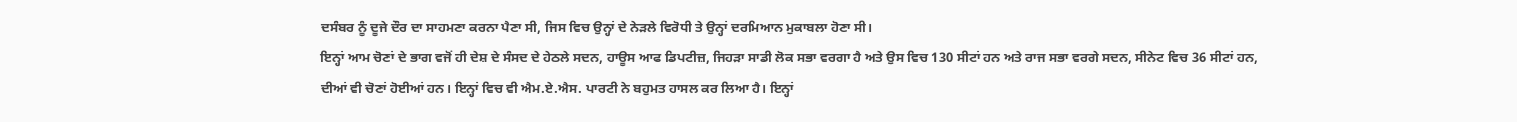ਦਸੰਬਰ ਨੂੰ ਦੂਜੇ ਦੌਰ ਦਾ ਸਾਹਮਣਾ ਕਰਨਾ ਪੈਣਾ ਸੀ, ਜਿਸ ਵਿਚ ਉਨ੍ਹਾਂ ਦੇ ਨੇੜਲੇ ਵਿਰੋਧੀ ਤੇ ਉਨ੍ਹਾਂ ਦਰਮਿਆਨ ਮੁਕਾਬਲਾ ਹੋਣਾ ਸੀ।
ਇਨ੍ਹਾਂ ਆਮ ਚੋਣਾਂ ਦੇ ਭਾਗ ਵਜੋਂ ਹੀ ਦੇਸ਼ ਦੇ ਸੰਸਦ ਦੇ ਹੇਠਲੇ ਸਦਨ, ਹਾਊਸ ਆਫ ਡਿਪਟੀਜ਼, ਜਿਹੜਾ ਸਾਡੀ ਲੋਕ ਸਭਾ ਵਰਗਾ ਹੈ ਅਤੇ ਉਸ ਵਿਚ 130 ਸੀਟਾਂ ਹਨ ਅਤੇ ਰਾਜ ਸਭਾ ਵਰਗੇ ਸਦਨ, ਸੀਨੇਟ ਵਿਚ 36 ਸੀਟਾਂ ਹਨ, ਦੀਆਂ ਵੀ ਚੋਣਾਂ ਹੋਈਆਂ ਹਨ। ਇਨ੍ਹਾਂ ਵਿਚ ਵੀ ਐਮ.ਏ.ਐਸ. ਪਾਰਟੀ ਨੇ ਬਹੁਮਤ ਹਾਸਲ ਕਰ ਲਿਆ ਹੈ। ਇਨ੍ਹਾਂ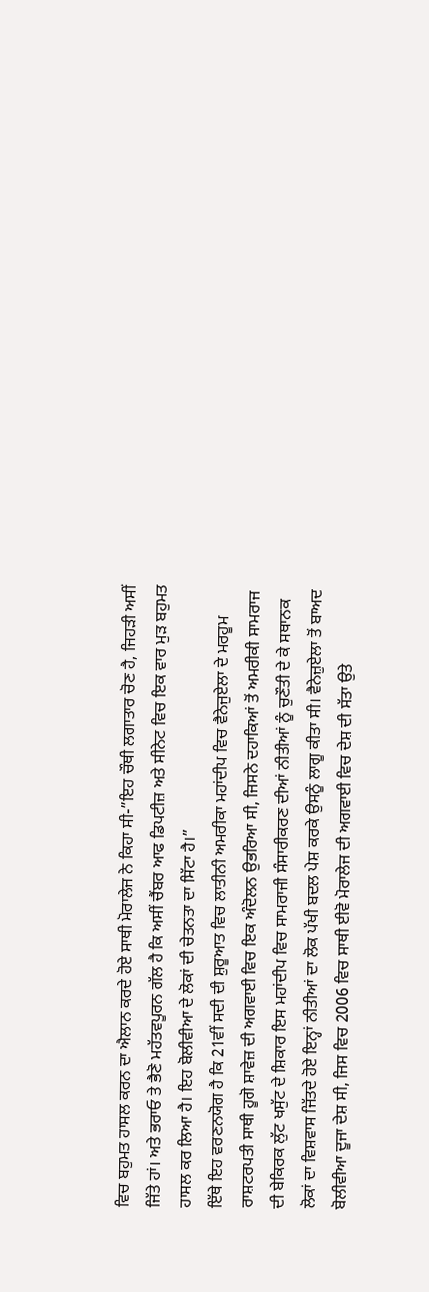ਵਿਚ ਬਹੁਮਤ ਹਾਸਲ ਕਰਨ ਦਾ ਐਲਾਨ ਕਰਦੇ ਹੋਏ ਸਾਥੀ ਮੋਰਾਲੇਜ ਨੇ ਕਿਹਾ ਸੀ-”ਇਹ ਚੌਥੀ ਲਗਾਤਾਰ ਚੋਣ ਹੈ, ਜਿਹੜੀ ਅਸੀਂ ਜਿੱਤੇ ਹਾਂ। ਅਤੇ ਭਰਾਓ ਤੇ ਭੈਣੋ ਮਹੱਤਵਪੂਰਨ ਗੱਲ ਹੈ ਕਿ ਅਸੀਂ ਚੈਂਬਰ ਆਫ ਡਿਪਟੀਜ਼ ਅਤੇ ਸੀਨੇਟ ਵਿਚ ਇਕ ਵਾਰ ਮੁੜ ਬਹੁਮਤ ਹਾਸਲ ਕਰ ਲਿਆ ਹੈ। ਇਹ ਬੋਲੀਵੀਆ ਦੇ ਲੋਕਾਂ ਦੀ ਚੇਤਨਤਾ ਦਾ ਸਿੱਟਾ ਹੈ।”
ਇੱਥੇ ਇਹ ਵਰਣਨਯੋਗ ਹੈ ਕਿ 21ਵੀਂ ਸਦੀ ਦੀ ਸ਼ੁਰੂਆਤ ਵਿਚ ਲਾਤੀਨੀ ਅਮਰੀਕਾ ਮਹਾਂਦੀਪ ਵਿਚ ਵੈਨੇਜੁਏਲਾ ਦੇ ਮਰਹੂਮ ਰਾਸ਼ਟਰਪਤੀ ਸਾਥੀ ਹੂਗੋ ਸ਼ਾਵੇਜ਼ ਦੀ ਅਗਵਾਈ ਵਿਚ ਇਕ ਅੰਦੋਲਨ ਉਭਰਿਆ ਸੀ, ਜਿਸਨੇ ਦਹਾਕਿਆਂ ਤੋਂ ਅਮਰੀਕੀ ਸਾਮਰਾਜ ਦੀ ਬੇਕਿਰਕ ਲੁੱਟ ਖਸੁੱਟ ਦੇ ਸ਼ਿਕਾਰ ਇਸ ਮਹਾਂਦੀਪ ਵਿਚ ਸਾਮਰਾਜੀ ਸੰਸਾਰੀਕਰਣ ਦੀਆਂ ਨੀਤੀਆਂ ਨੂੰ ਚੁਣੌਤੀ ਦੇ ਕੇ ਸਥਾਨਕ ਲੋਕਾਂ ਦਾ ਵਿਸ਼ਵਾਸ ਜਿੱਤਦੇ ਹੋਏ ਇਨ੍ਹਾਂ ਨੀਤੀਆਂ ਦਾ ਲੋਕ ਪੱਖੀ ਬਦਲ ਪੇਸ਼ ਕਰਕੇ ਉਸਨੂੰ ਲਾਗੂ ਕੀਤਾ ਸੀ। ਵੈਨੇਜ਼ੁਏਲਾ ਤੋਂ ਬਾਅਦ ਬੋਲੀਵੀਆ ਦੂਜਾ ਦੇਸ਼ ਸੀ, ਜਿਸ ਵਿਚ 2006 ਵਿਚ ਸਾਥੀ ਈਵੋ ਮੋਰਾਲੇਜ ਦੀ ਅਗਵਾਈ ਵਿਚ ਦੇਸ਼ ਦੀ ਸੱਤਾ ਉਤੇ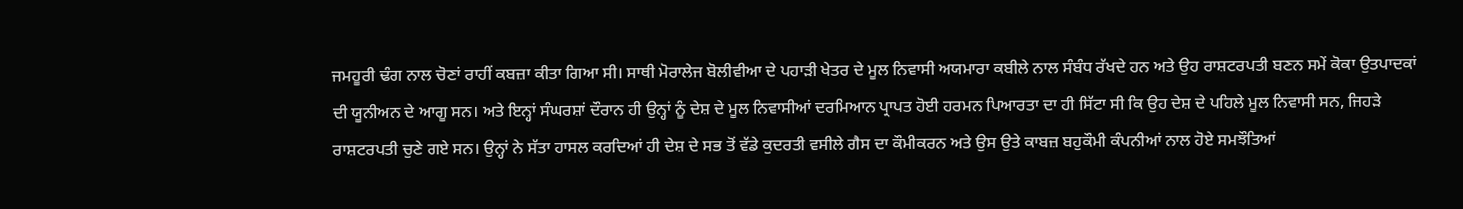ਜਮਹੂਰੀ ਢੰਗ ਨਾਲ ਚੋਣਾਂ ਰਾਹੀਂ ਕਬਜ਼ਾ ਕੀਤਾ ਗਿਆ ਸੀ। ਸਾਥੀ ਮੋਰਾਲੇਜ ਬੋਲੀਵੀਆ ਦੇ ਪਹਾੜੀ ਖੇਤਰ ਦੇ ਮੂਲ ਨਿਵਾਸੀ ਅਯਮਾਰਾ ਕਬੀਲੇ ਨਾਲ ਸੰਬੰਧ ਰੱਖਦੇ ਹਨ ਅਤੇ ਉਹ ਰਾਸ਼ਟਰਪਤੀ ਬਣਨ ਸਮੇਂ ਕੋਕਾ ਉਤਪਾਦਕਾਂ ਦੀ ਯੂਨੀਅਨ ਦੇ ਆਗੂ ਸਨ। ਅਤੇ ਇਨ੍ਹਾਂ ਸੰਘਰਸ਼ਾਂ ਦੌਰਾਨ ਹੀ ਉਨ੍ਹਾਂ ਨੂੰ ਦੇਸ਼ ਦੇ ਮੂਲ ਨਿਵਾਸੀਆਂ ਦਰਮਿਆਨ ਪ੍ਰਾਪਤ ਹੋਈ ਹਰਮਨ ਪਿਆਰਤਾ ਦਾ ਹੀ ਸਿੱਟਾ ਸੀ ਕਿ ਉਹ ਦੇਸ਼ ਦੇ ਪਹਿਲੇ ਮੂਲ ਨਿਵਾਸੀ ਸਨ, ਜਿਹੜੇ ਰਾਸ਼ਟਰਪਤੀ ਚੁਣੇ ਗਏ ਸਨ। ਉਨ੍ਹਾਂ ਨੇ ਸੱਤਾ ਹਾਸਲ ਕਰਦਿਆਂ ਹੀ ਦੇਸ਼ ਦੇ ਸਭ ਤੋਂ ਵੱਡੇ ਕੁਦਰਤੀ ਵਸੀਲੇ ਗੈਸ ਦਾ ਕੌਮੀਕਰਨ ਅਤੇ ਉਸ ਉਤੇ ਕਾਬਜ਼ ਬਹੁਕੌਮੀ ਕੰਪਨੀਆਂ ਨਾਲ ਹੋਏ ਸਮਝੌਤਿਆਂ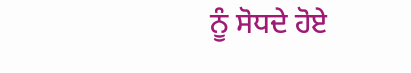ਨੂੰ ਸੋਧਦੇ ਹੋਏ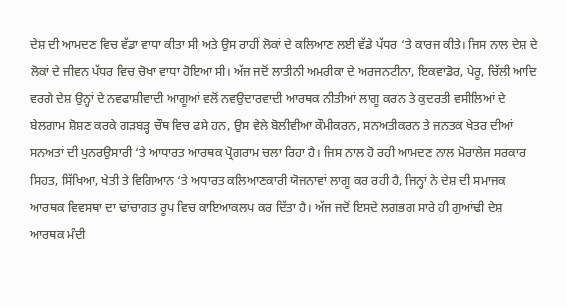ਦੇਸ਼ ਦੀ ਆਮਦਣ ਵਿਚ ਵੱਡਾ ਵਾਧਾ ਕੀਤਾ ਸੀ ਅਤੇ ਉਸ ਰਾਹੀਂ ਲੋਕਾਂ ਦੇ ਕਲਿਆਣ ਲਈ ਵੱਡੇ ਪੱਧਰ ‘ਤੇ ਕਾਰਜ ਕੀਤੇ। ਜਿਸ ਨਾਲ ਦੇਸ਼ ਦੇ ਲੋਕਾਂ ਦੇ ਜੀਵਨ ਪੱਧਰ ਵਿਚ ਚੋਖਾ ਵਾਧਾ ਹੋਇਆ ਸੀ। ਅੱਜ ਜਦੋਂ ਲਾਤੀਨੀ ਅਮਰੀਕਾ ਦੇ ਅਰਜਨਟੀਨਾ, ਇਕਵਾਡੋਰ, ਪੇਰੂ, ਚਿੱਲੀ ਆਦਿ ਵਰਗੇ ਦੇਸ਼ ਉਨ੍ਹਾਂ ਦੇ ਨਵਫਾਸ਼ੀਵਾਦੀ ਆਗੂਆਂ ਵਲੋਂ ਨਵਉਦਾਰਵਾਦੀ ਆਰਥਕ ਨੀਤੀਆਂ ਲਾਗੂ ਕਰਨ ਤੇ ਕੁਦਰਤੀ ਵਸੀਲਿਆਂ ਦੇ ਬੇਲਗਾਮ ਸ਼ੋਸ਼ਣ ਕਰਕੇ ਗੜਬੜ੍ਹ ਚੌਥ ਵਿਚ ਫਸੇ ਹਨ, ਉਸ ਵੇਲੇ ਬੋਲੀਵੀਆ ਕੌਮੀਕਰਨ, ਸਨਅਤੀਕਰਨ ਤੇ ਜਨਤਕ ਖੇਤਰ ਦੀਆਂ ਸਨਅਤਾਂ ਦੀ ਪੁਨਰਉਸਾਰੀ ‘ਤੇ ਆਧਾਰਤ ਆਰਥਕ ਪ੍ਰੋਗਰਾਮ ਚਲਾ ਰਿਹਾ ਹੈ। ਜਿਸ ਨਾਲ ਹੋ ਰਹੀ ਆਮਦਣ ਨਾਲ ਮੋਰਾਲੇਜ ਸਰਕਾਰ ਸਿਹਤ, ਸਿੱਖਿਆ, ਖੇਤੀ ਤੇ ਵਿਗਿਆਨ ‘ਤੇ ਅਧਾਰਤ ਕਲਿਆਣਕਾਰੀ ਯੋਜਨਾਵਾਂ ਲਾਗੂ ਕਰ ਰਹੀ ਹੈ, ਜਿਨ੍ਹਾਂ ਨੇ ਦੇਸ਼ ਦੀ ਸਮਾਜਕ ਆਰਥਕ ਵਿਵਸਥਾ ਦਾ ਢਾਂਚਾਗਤ ਰੂਪ ਵਿਚ ਕਾਇਆਕਲਪ ਕਰ ਦਿੱਤਾ ਹੈ। ਅੱਜ ਜਦੋਂ ਇਸਦੇ ਲਗਭਗ ਸਾਰੇ ਹੀ ਗੁਆਂਢੀ ਦੇਸ਼ ਆਰਥਕ ਮੰਦੀ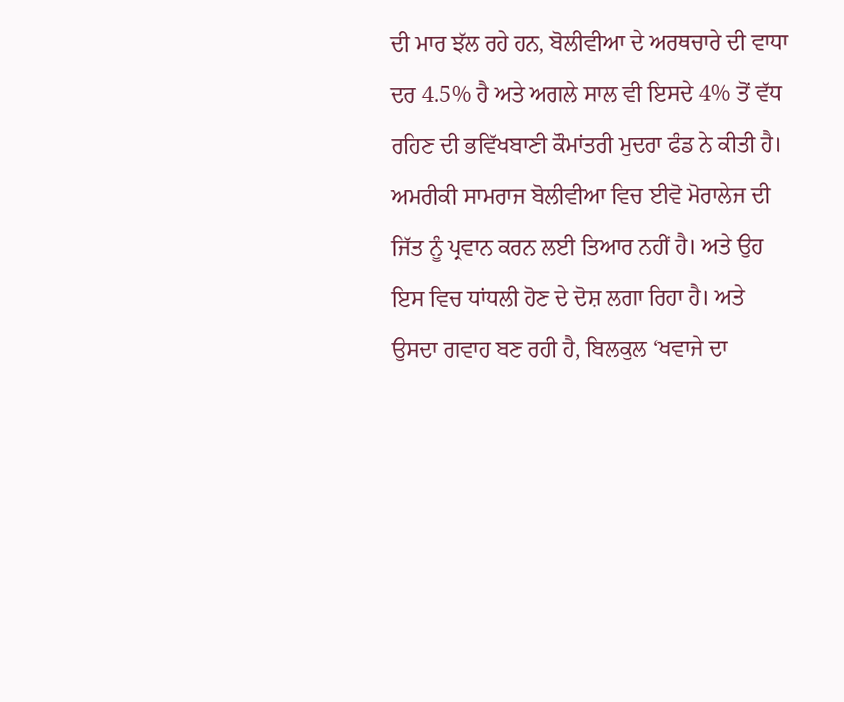ਦੀ ਮਾਰ ਝੱਲ ਰਹੇ ਹਨ, ਬੋਲੀਵੀਆ ਦੇ ਅਰਥਚਾਰੇ ਦੀ ਵਾਧਾ ਦਰ 4.5% ਹੈ ਅਤੇ ਅਗਲੇ ਸਾਲ ਵੀ ਇਸਦੇ 4% ਤੋਂ ਵੱਧ ਰਹਿਣ ਦੀ ਭਵਿੱਖਬਾਣੀ ਕੌਮਾਂਤਰੀ ਮੁਦਰਾ ਫੰਡ ਨੇ ਕੀਤੀ ਹੈ।
ਅਮਰੀਕੀ ਸਾਮਰਾਜ ਬੋਲੀਵੀਆ ਵਿਚ ਈਵੋ ਮੋਰਾਲੇਜ ਦੀ ਜਿੱਤ ਨੂੰ ਪ੍ਰਵਾਨ ਕਰਨ ਲਈ ਤਿਆਰ ਨਹੀਂ ਹੈ। ਅਤੇ ਉਹ ਇਸ ਵਿਚ ਧਾਂਧਲੀ ਹੋਣ ਦੇ ਦੋਸ਼ ਲਗਾ ਰਿਹਾ ਹੈ। ਅਤੇ ਉਸਦਾ ਗਵਾਹ ਬਣ ਰਹੀ ਹੈ, ਬਿਲਕੁਲ ‘ਖਵਾਜੇ ਦਾ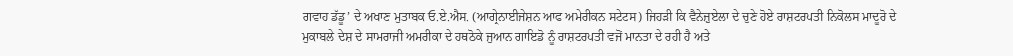ਗਵਾਹ ਡੱਡੂ’ ਦੇ ਅਖਾਣ ਮੁਤਾਬਕ ਓ.ਏ.ਐਸ. (ਆਗ੍ਰੇਨਾਈਜੇਸ਼ਨ ਆਫ ਅਮੇਰੀਕਨ ਸਟੇਟਸ) ਜਿਹੜੀ ਕਿ ਵੈਨੇਜ਼ੁਏਲਾ ਦੇ ਚੁਣੇ ਹੋਏ ਰਾਸ਼ਟਰਪਤੀ ਨਿਕੋਲਸ ਮਾਦੂਰੋ ਦੇ ਮੁਕਾਬਲੇ ਦੇਸ਼ ਦੇ ਸਾਮਰਾਜੀ ਅਮਰੀਕਾ ਦੇ ਹਥਠੋਕੇ ਜੁਆਨ ਗਾਇਡੋ ਨੂੰ ਰਾਸ਼ਟਰਪਤੀ ਵਜੋਂ ਮਾਨਤਾ ਦੇ ਰਹੀ ਹੈ ਅਤੇ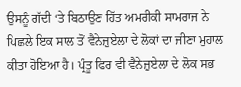ਉਸਨੂੰ ਗੱਦੀ ‘ਤੇ ਬਿਠਾਉਣ ਹਿੱਤ ਅਮਰੀਕੀ ਸਾਮਰਾਜ ਨੇ ਪਿਛਲੇ ਇਕ ਸਾਲ ਤੋਂ ਵੈਨੇਜ਼ੁਏਲਾ ਦੇ ਲੋਕਾਂ ਦਾ ਜੀਣਾ ਮੁਹਾਲ ਕੀਤਾ ਹੋਇਆ ਹੈ। ਪ੍ਰੰਤੂ ਫਿਰ ਵੀ ਵੈਨੇਜ਼ੁਏਲਾ ਦੇ ਲੋਕ ਸਭ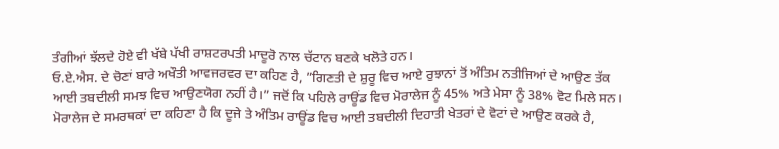ਤੰਗੀਆਂ ਝੱਲਦੇ ਹੋਏ ਵੀ ਖੱਬੇ ਪੱਖੀ ਰਾਸ਼ਟਰਪਤੀ ਮਾਦੂਰੋ ਨਾਲ ਚੱਟਾਨ ਬਣਕੇ ਖਲੋਤੇ ਹਨ।
ਓ.ਏ.ਐਸ. ਦੇ ਚੋਣਾਂ ਬਾਰੇ ਅਖੌਤੀ ਆਵਜਰਵਰ ਦਾ ਕਹਿਣ ਹੈ, ”ਗਿਣਤੀ ਦੇ ਸ਼ੁਰੂ ਵਿਚ ਆਏ ਰੁਝਾਨਾਂ ਤੋਂ ਅੰਤਿਮ ਨਤੀਜਿਆਂ ਦੇ ਆਉਣ ਤੱਕ ਆਈ ਤਬਦੀਲੀ ਸਮਝ ਵਿਚ ਆਉਣਯੋਗ ਨਹੀਂ ਹੈ।” ਜਦੋਂ ਕਿ ਪਹਿਲੇ ਰਾਊਂਡ ਵਿਚ ਮੋਰਾਲੇਜ ਨੂੰ 45% ਅਤੇ ਮੇਸਾ ਨੂੰ 38% ਵੋਟ ਮਿਲੇ ਸਨ। ਮੋਰਾਲੇਜ ਦੇ ਸਮਰਥਕਾਂ ਦਾ ਕਹਿਣਾ ਹੈ ਕਿ ਦੂਜੇ ਤੇ ਅੰਤਿਮ ਰਾਊਂਡ ਵਿਚ ਆਈ ਤਬਦੀਲੀ ਦਿਹਾਤੀ ਖੇਤਰਾਂ ਦੇ ਵੋਟਾਂ ਦੇ ਆਉਣ ਕਰਕੇ ਹੈ,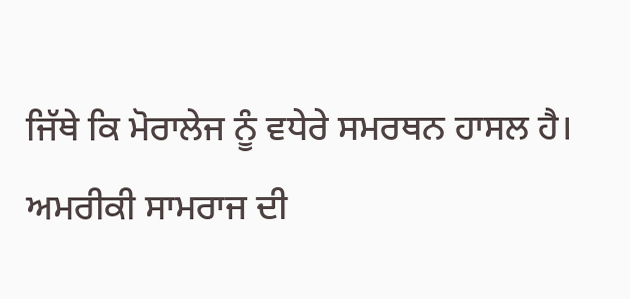ਜਿੱਥੇ ਕਿ ਮੋਰਾਲੇਜ ਨੂੰ ਵਧੇਰੇ ਸਮਰਥਨ ਹਾਸਲ ਹੈ। ਅਮਰੀਕੀ ਸਾਮਰਾਜ ਦੀ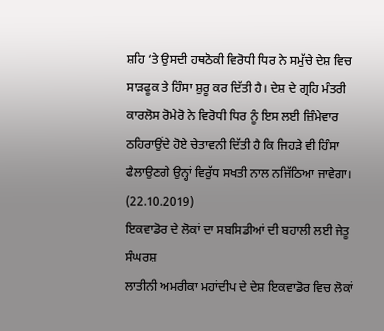ਸ਼ਹਿ ‘ਤੇ ਉਸਦੀ ਹਥਠੋਕੀ ਵਿਰੋਧੀ ਧਿਰ ਨੇ ਸਮੁੱਚੇ ਦੇਸ਼ ਵਿਚ ਸਾੜਫੂਕ ਤੇ ਹਿੰਸਾ ਸ਼ੁਰੂ ਕਰ ਦਿੱਤੀ ਹੈ। ਦੇਸ਼ ਦੇ ਗ੍ਰਹਿ ਮੰਤਰੀ ਕਾਰਲੋਸ ਰੋਮੇਰੋ ਨੇ ਵਿਰੋਧੀ ਧਿਰ ਨੂੰ ਇਸ ਲਈ ਜ਼ਿੰਮੇਵਾਰ ਠਹਿਰਾਉਂਦੇ ਹੋਏ ਚੇਤਾਵਨੀ ਦਿੱਤੀ ਹੈ ਕਿ ਜਿਹੜੇ ਵੀ ਹਿੰਸਾ ਫੈਲਾਉਣਗੇ ਉਨ੍ਹਾਂ ਵਿਰੁੱਧ ਸਖਤੀ ਨਾਲ ਨਜਿੱਠਿਆ ਜਾਵੇਗਾ।
(22.10.2019)
ਇਕਵਾਡੋਰ ਦੇ ਲੋਕਾਂ ਦਾ ਸਬਸਿਡੀਆਂ ਦੀ ਬਹਾਲੀ ਲਈ ਜੇਤੂ ਸੰਘਰਸ਼
ਲਾਤੀਨੀ ਅਮਰੀਕਾ ਮਹਾਂਦੀਪ ਦੇ ਦੇਸ਼ ਇਕਵਾਡੋਰ ਵਿਚ ਲੋਕਾਂ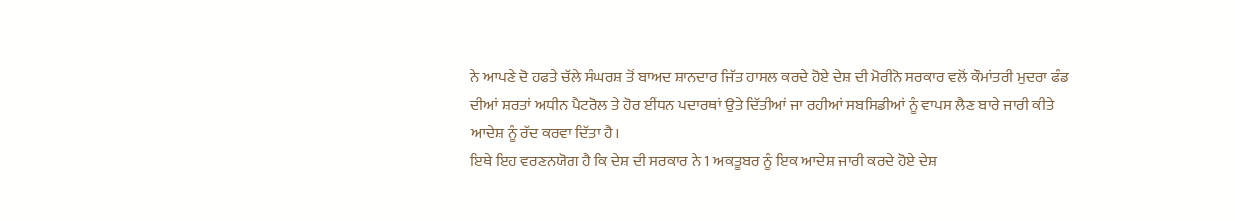ਨੇ ਆਪਣੇ ਦੋ ਹਫਤੇ ਚੱਲੇ ਸੰਘਰਸ਼ ਤੋਂ ਬਾਅਦ ਸ਼ਾਨਦਾਰ ਜਿੱਤ ਹਾਸਲ ਕਰਦੇ ਹੋਏ ਦੇਸ਼ ਦੀ ਮੋਰੀਨੋ ਸਰਕਾਰ ਵਲੋਂ ਕੌਮਾਂਤਰੀ ਮੁਦਰਾ ਫੰਡ ਦੀਆਂ ਸ਼ਰਤਾਂ ਅਧੀਨ ਪੈਟਰੋਲ ਤੇ ਹੋਰ ਈਂਧਨ ਪਦਾਰਥਾਂ ਉਤੇ ਦਿੱਤੀਆਂ ਜਾ ਰਹੀਆਂ ਸਬਸਿਡੀਆਂ ਨੂੰ ਵਾਪਸ ਲੈਣ ਬਾਰੇ ਜਾਰੀ ਕੀਤੇ ਆਦੇਸ਼ ਨੂੰ ਰੱਦ ਕਰਵਾ ਦਿੱਤਾ ਹੈ।
ਇਥੇ ਇਹ ਵਰਣਨਯੋਗ ਹੈ ਕਿ ਦੇਸ਼ ਦੀ ਸਰਕਾਰ ਨੇ 1 ਅਕਤੂਬਰ ਨੂੰ ਇਕ ਆਦੇਸ਼ ਜਾਰੀ ਕਰਦੇ ਹੋਏ ਦੇਸ਼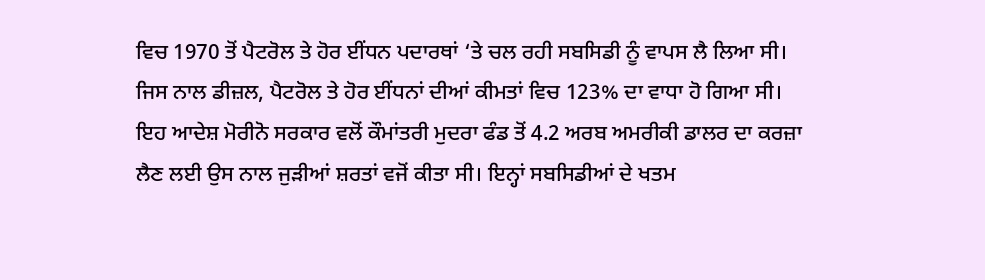ਵਿਚ 1970 ਤੋਂ ਪੈਟਰੋਲ ਤੇ ਹੋਰ ਈਂਧਨ ਪਦਾਰਥਾਂ ‘ਤੇ ਚਲ ਰਹੀ ਸਬਸਿਡੀ ਨੂੰ ਵਾਪਸ ਲੈ ਲਿਆ ਸੀ। ਜਿਸ ਨਾਲ ਡੀਜ਼ਲ, ਪੈਟਰੋਲ ਤੇ ਹੋਰ ਈਂਧਨਾਂ ਦੀਆਂ ਕੀਮਤਾਂ ਵਿਚ 123% ਦਾ ਵਾਧਾ ਹੋ ਗਿਆ ਸੀ। ਇਹ ਆਦੇਸ਼ ਮੋਰੀਨੋ ਸਰਕਾਰ ਵਲੋਂ ਕੌਮਾਂਤਰੀ ਮੁਦਰਾ ਫੰਡ ਤੋਂ 4.2 ਅਰਬ ਅਮਰੀਕੀ ਡਾਲਰ ਦਾ ਕਰਜ਼ਾ ਲੈਣ ਲਈ ਉਸ ਨਾਲ ਜੁੜੀਆਂ ਸ਼ਰਤਾਂ ਵਜੋਂ ਕੀਤਾ ਸੀ। ਇਨ੍ਹਾਂ ਸਬਸਿਡੀਆਂ ਦੇ ਖਤਮ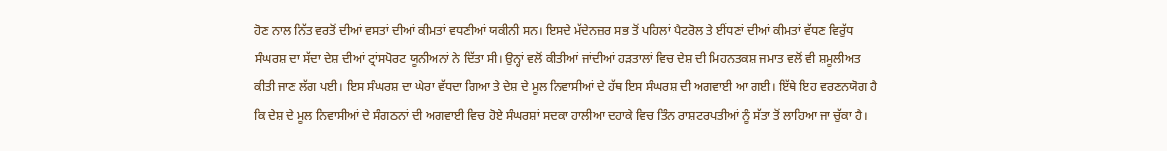ਹੋਣ ਨਾਲ ਨਿੱਤ ਵਰਤੋਂ ਦੀਆਂ ਵਸਤਾਂ ਦੀਆਂ ਕੀਮਤਾਂ ਵਧਣੀਆਂ ਯਕੀਨੀ ਸਨ। ਇਸਦੇ ਮੱਦੇਨਜ਼ਰ ਸਭ ਤੋਂ ਪਹਿਲਾਂ ਪੈਟਰੋਲ ਤੇ ਈਂਧਣਾਂ ਦੀਆਂ ਕੀਮਤਾਂ ਵੱਧਣ ਵਿਰੁੱਧ ਸੰਘਰਸ਼ ਦਾ ਸੱਦਾ ਦੇਸ਼ ਦੀਆਂ ਟ੍ਰਾਂਸਪੋਰਟ ਯੂਨੀਅਨਾਂ ਨੇ ਦਿੱਤਾ ਸੀ। ਉਨ੍ਹਾਂ ਵਲੋਂ ਕੀਤੀਆਂ ਜਾਂਦੀਆਂ ਹੜਤਾਲਾਂ ਵਿਚ ਦੇਸ਼ ਦੀ ਮਿਹਨਤਕਸ਼ ਜਮਾਤ ਵਲੋਂ ਵੀ ਸ਼ਮੂਲੀਅਤ ਕੀਤੀ ਜਾਣ ਲੱਗ ਪਈ। ਇਸ ਸੰਘਰਸ਼ ਦਾ ਘੇਰਾ ਵੱਧਦਾ ਗਿਆ ਤੇ ਦੇਸ਼ ਦੇ ਮੂਲ ਨਿਵਾਸੀਆਂ ਦੇ ਹੱਥ ਇਸ ਸੰਘਰਸ਼ ਦੀ ਅਗਵਾਈ ਆ ਗਈ। ਇੱਥੇ ਇਹ ਵਰਣਨਯੋਗ ਹੈ ਕਿ ਦੇਸ਼ ਦੇ ਮੂਲ ਨਿਵਾਸੀਆਂ ਦੇ ਸੰਗਠਨਾਂ ਦੀ ਅਗਵਾਈ ਵਿਚ ਹੋਏ ਸੰਘਰਸ਼ਾਂ ਸਦਕਾ ਹਾਲੀਆ ਦਹਾਕੇ ਵਿਚ ਤਿੰਨ ਰਾਸ਼ਟਰਪਤੀਆਂ ਨੂੰ ਸੱਤਾ ਤੋਂ ਲਾਹਿਆ ਜਾ ਚੁੱਕਾ ਹੈ।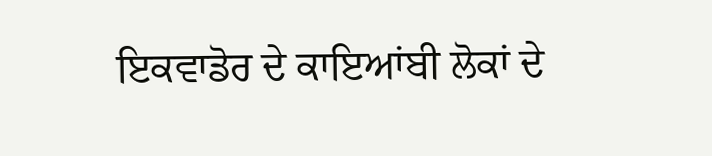ਇਕਵਾਡੋਰ ਦੇ ਕਾਇਆਂਬੀ ਲੋਕਾਂ ਦੇ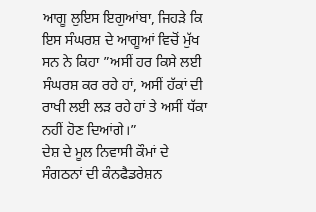ਆਗੂ ਲੁਇਸ ਇਗੁਆਂਬਾ, ਜਿਹੜੇ ਕਿ ਇਸ ਸੰਘਰਸ਼ ਦੇ ਆਗੂਆਂ ਵਿਚੋਂ ਮੁੱਖ ਸਨ ਨੇ ਕਿਹਾ ”ਅਸੀਂ ਹਰ ਕਿਸੇ ਲਈ ਸੰਘਰਸ਼ ਕਰ ਰਹੇ ਹਾਂ, ਅਸੀਂ ਹੱਕਾਂ ਦੀ ਰਾਖੀ ਲਈ ਲੜ ਰਹੇ ਹਾਂ ਤੇ ਅਸੀਂ ਧੱਕਾ ਨਹੀਂ ਹੋਣ ਦਿਆਂਗੇ।”
ਦੇਸ਼ ਦੇ ਮੂਲ ਨਿਵਾਸੀ ਕੌਮਾਂ ਦੇ ਸੰਗਠਨਾਂ ਦੀ ਕੰਨਫੈਡਰੇਸ਼ਨ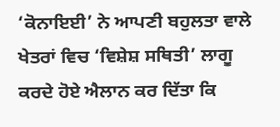‘ਕੋਨਾਇਈ’ ਨੇ ਆਪਣੀ ਬਹੁਲਤਾ ਵਾਲੇ ਖੇਤਰਾਂ ਵਿਚ ‘ਵਿਸ਼ੇਸ਼ ਸਥਿਤੀ’ ਲਾਗੂ ਕਰਦੇ ਹੋਏ ਐਲਾਨ ਕਰ ਦਿੱਤਾ ਕਿ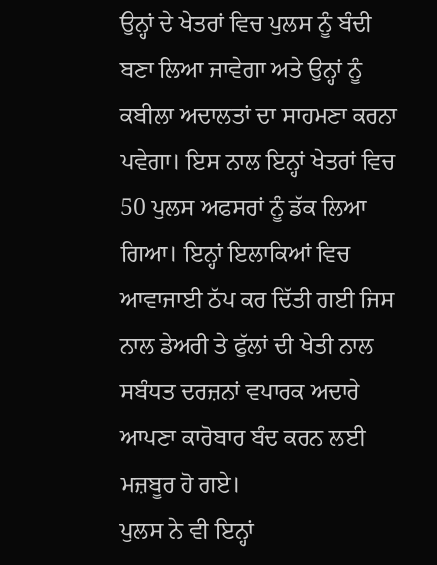ਉਨ੍ਹਾਂ ਦੇ ਖੇਤਰਾਂ ਵਿਚ ਪੁਲਸ ਨੂੰ ਬੰਦੀ ਬਣਾ ਲਿਆ ਜਾਵੇਗਾ ਅਤੇ ਉਨ੍ਹਾਂ ਨੂੰ ਕਬੀਲਾ ਅਦਾਲਤਾਂ ਦਾ ਸਾਹਮਣਾ ਕਰਨਾ ਪਵੇਗਾ। ਇਸ ਨਾਲ ਇਨ੍ਹਾਂ ਖੇਤਰਾਂ ਵਿਚ 50 ਪੁਲਸ ਅਫਸਰਾਂ ਨੂੰ ਡੱਕ ਲਿਆ ਗਿਆ। ਇਨ੍ਹਾਂ ਇਲਾਕਿਆਂ ਵਿਚ ਆਵਾਜਾਈ ਠੱਪ ਕਰ ਦਿੱਤੀ ਗਈ ਜਿਸ ਨਾਲ ਡੇਅਰੀ ਤੇ ਫੁੱਲਾਂ ਦੀ ਖੇਤੀ ਨਾਲ ਸਬੰਧਤ ਦਰਜ਼ਨਾਂ ਵਪਾਰਕ ਅਦਾਰੇ ਆਪਣਾ ਕਾਰੋਬਾਰ ਬੰਦ ਕਰਨ ਲਈ ਮਜ਼ਬੂਰ ਹੋ ਗਏ।
ਪੁਲਸ ਨੇ ਵੀ ਇਨ੍ਹਾਂ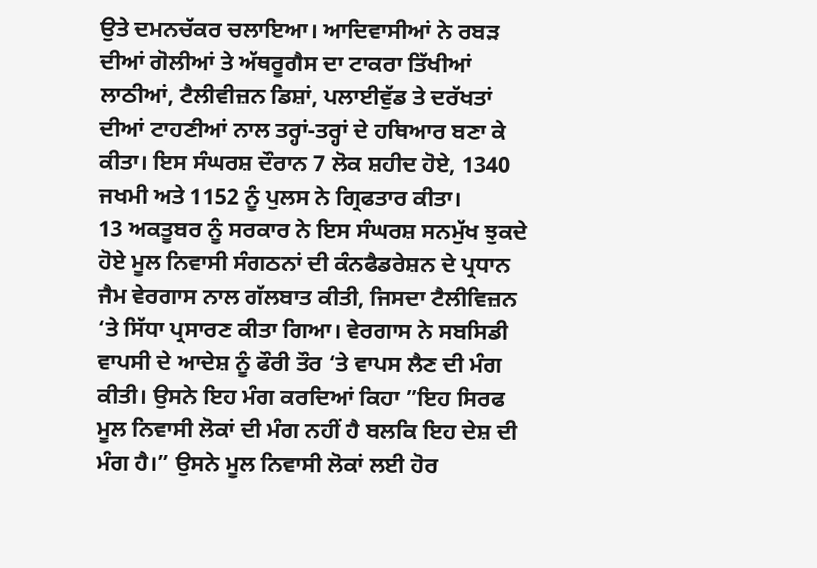ਉਤੇ ਦਮਨਚੱਕਰ ਚਲਾਇਆ। ਆਦਿਵਾਸੀਆਂ ਨੇ ਰਬੜ ਦੀਆਂ ਗੋਲੀਆਂ ਤੇ ਅੱਥਰੂਗੈਸ ਦਾ ਟਾਕਰਾ ਤਿੱਖੀਆਂ ਲਾਠੀਆਂ, ਟੈਲੀਵੀਜ਼ਨ ਡਿਸ਼ਾਂ, ਪਲਾਈਵੁੱਡ ਤੇ ਦਰੱਖਤਾਂ ਦੀਆਂ ਟਾਹਣੀਆਂ ਨਾਲ ਤਰ੍ਹਾਂ-ਤਰ੍ਹਾਂ ਦੇ ਹਥਿਆਰ ਬਣਾ ਕੇ ਕੀਤਾ। ਇਸ ਸੰਘਰਸ਼ ਦੌਰਾਨ 7 ਲੋਕ ਸ਼ਹੀਦ ਹੋਏ, 1340 ਜਖਮੀ ਅਤੇ 1152 ਨੂੰ ਪੁਲਸ ਨੇ ਗ੍ਰਿਫਤਾਰ ਕੀਤਾ।
13 ਅਕਤੂਬਰ ਨੂੰ ਸਰਕਾਰ ਨੇ ਇਸ ਸੰਘਰਸ਼ ਸਨਮੁੱਖ ਝੁਕਦੇ ਹੋਏ ਮੂਲ ਨਿਵਾਸੀ ਸੰਗਠਨਾਂ ਦੀ ਕੰਨਫੈਡਰੇਸ਼ਨ ਦੇ ਪ੍ਰਧਾਨ ਜੈਮ ਵੇਰਗਾਸ ਨਾਲ ਗੱਲਬਾਤ ਕੀਤੀ, ਜਿਸਦਾ ਟੈਲੀਵਿਜ਼ਨ ‘ਤੇ ਸਿੱਧਾ ਪ੍ਰਸਾਰਣ ਕੀਤਾ ਗਿਆ। ਵੇਰਗਾਸ ਨੇ ਸਬਸਿਡੀ ਵਾਪਸੀ ਦੇ ਆਦੇਸ਼ ਨੂੰ ਫੌਰੀ ਤੌਰ ‘ਤੇ ਵਾਪਸ ਲੈਣ ਦੀ ਮੰਗ ਕੀਤੀ। ਉਸਨੇ ਇਹ ਮੰਗ ਕਰਦਿਆਂ ਕਿਹਾ ”ਇਹ ਸਿਰਫ ਮੂਲ ਨਿਵਾਸੀ ਲੋਕਾਂ ਦੀ ਮੰਗ ਨਹੀਂ ਹੈ ਬਲਕਿ ਇਹ ਦੇਸ਼ ਦੀ ਮੰਗ ਹੈ।” ਉਸਨੇ ਮੂਲ ਨਿਵਾਸੀ ਲੋਕਾਂ ਲਈ ਹੋਰ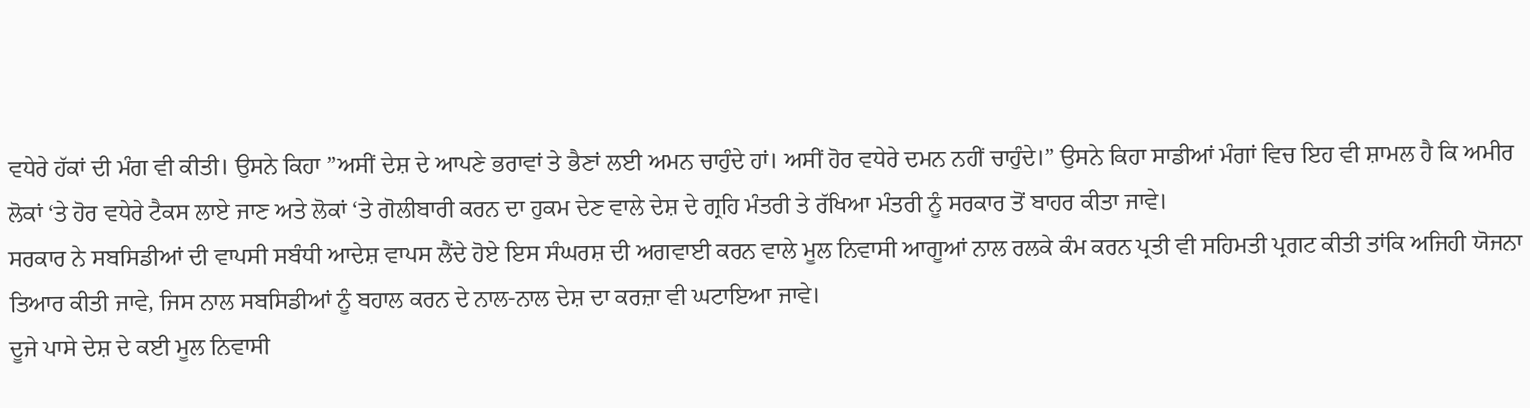ਵਧੇਰੇ ਹੱਕਾਂ ਦੀ ਮੰਗ ਵੀ ਕੀਤੀ। ਉਸਨੇ ਕਿਹਾ ”ਅਸੀਂ ਦੇਸ਼ ਦੇ ਆਪਣੇ ਭਰਾਵਾਂ ਤੇ ਭੈਣਾਂ ਲਈ ਅਮਨ ਚਾਹੁੰਦੇ ਹਾਂ। ਅਸੀਂ ਹੋਰ ਵਧੇਰੇ ਦਮਨ ਨਹੀਂ ਚਾਹੁੰਦੇ।” ਉਸਨੇ ਕਿਹਾ ਸਾਡੀਆਂ ਮੰਗਾਂ ਵਿਚ ਇਹ ਵੀ ਸ਼ਾਮਲ ਹੈ ਕਿ ਅਮੀਰ ਲੋਕਾਂ ‘ਤੇ ਹੋਰ ਵਧੇਰੇ ਟੈਕਸ ਲਾਏ ਜਾਣ ਅਤੇ ਲੋਕਾਂ ‘ਤੇ ਗੋਲੀਬਾਰੀ ਕਰਨ ਦਾ ਹੁਕਮ ਦੇਣ ਵਾਲੇ ਦੇਸ਼ ਦੇ ਗ੍ਰਹਿ ਮੰਤਰੀ ਤੇ ਰੱਖਿਆ ਮੰਤਰੀ ਨੂੰ ਸਰਕਾਰ ਤੋਂ ਬਾਹਰ ਕੀਤਾ ਜਾਵੇ।
ਸਰਕਾਰ ਨੇ ਸਬਸਿਡੀਆਂ ਦੀ ਵਾਪਸੀ ਸਬੰਧੀ ਆਦੇਸ਼ ਵਾਪਸ ਲੈਂਦੇ ਹੋਏ ਇਸ ਸੰਘਰਸ਼ ਦੀ ਅਗਵਾਈ ਕਰਨ ਵਾਲੇ ਮੂਲ ਨਿਵਾਸੀ ਆਗੂਆਂ ਨਾਲ ਰਲਕੇ ਕੰਮ ਕਰਨ ਪ੍ਰਤੀ ਵੀ ਸਹਿਮਤੀ ਪ੍ਰਗਟ ਕੀਤੀ ਤਾਂਕਿ ਅਜਿਹੀ ਯੋਜਨਾ ਤਿਆਰ ਕੀਤੀ ਜਾਵੇ, ਜਿਸ ਨਾਲ ਸਬਸਿਡੀਆਂ ਨੂੰ ਬਹਾਲ ਕਰਨ ਦੇ ਨਾਲ-ਨਾਲ ਦੇਸ਼ ਦਾ ਕਰਜ਼ਾ ਵੀ ਘਟਾਇਆ ਜਾਵੇ।
ਦੂਜੇ ਪਾਸੇ ਦੇਸ਼ ਦੇ ਕਈ ਮੂਲ ਨਿਵਾਸੀ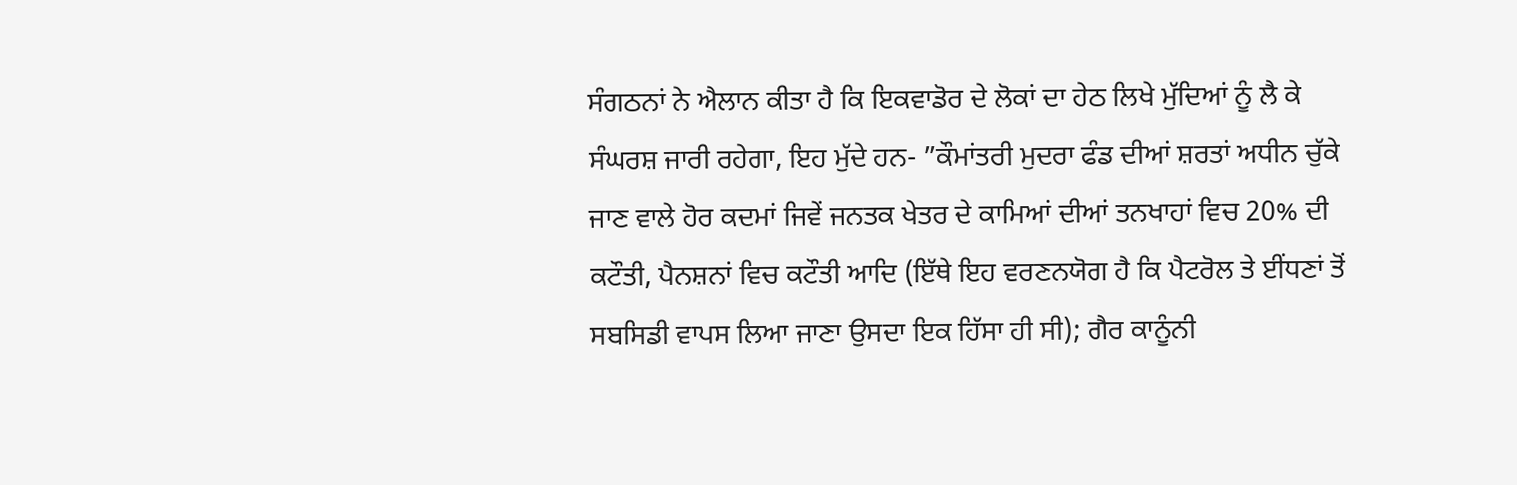ਸੰਗਠਨਾਂ ਨੇ ਐਲਾਨ ਕੀਤਾ ਹੈ ਕਿ ਇਕਵਾਡੋਰ ਦੇ ਲੋਕਾਂ ਦਾ ਹੇਠ ਲਿਖੇ ਮੁੱਦਿਆਂ ਨੂੰ ਲੈ ਕੇ ਸੰਘਰਸ਼ ਜਾਰੀ ਰਹੇਗਾ, ਇਹ ਮੁੱਦੇ ਹਨ- ”ਕੌਮਾਂਤਰੀ ਮੁਦਰਾ ਫੰਡ ਦੀਆਂ ਸ਼ਰਤਾਂ ਅਧੀਨ ਚੁੱਕੇ ਜਾਣ ਵਾਲੇ ਹੋਰ ਕਦਮਾਂ ਜਿਵੇਂ ਜਨਤਕ ਖੇਤਰ ਦੇ ਕਾਮਿਆਂ ਦੀਆਂ ਤਨਖਾਹਾਂ ਵਿਚ 20% ਦੀ ਕਟੌਤੀ, ਪੈਨਸ਼ਨਾਂ ਵਿਚ ਕਟੌਤੀ ਆਦਿ (ਇੱਥੇ ਇਹ ਵਰਣਨਯੋਗ ਹੈ ਕਿ ਪੈਟਰੋਲ ਤੇ ਈਂਧਣਾਂ ਤੋਂ ਸਬਸਿਡੀ ਵਾਪਸ ਲਿਆ ਜਾਣਾ ਉਸਦਾ ਇਕ ਹਿੱਸਾ ਹੀ ਸੀ); ਗੈਰ ਕਾਨੂੰਨੀ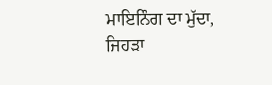ਮਾਇਨਿੰਗ ਦਾ ਮੁੱਦਾ, ਜਿਹੜਾ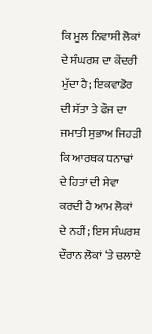ਕਿ ਮੂਲ ਨਿਵਾਸੀ ਲੋਕਾਂ ਦੇ ਸੰਘਰਸ਼ ਦਾ ਕੇਂਦਰੀ ਮੁੱਦਾ ਹੈ; ਇਕਵਾਡੋਰ ਦੀ ਸੱਤਾ ਤੇ ਫੌਜ ਦਾ ਜਮਾਤੀ ਸੁਭਾਅ ਜਿਹੜੀ ਕਿ ਆਰਥਕ ਧਨਾਢਾਂ ਦੇ ਹਿਤਾਂ ਦੀ ਸੇਵਾ ਕਰਦੀ ਹੈ ਆਮ ਲੋਕਾਂ ਦੇ ਨਹੀਂ; ਇਸ ਸੰਘਰਸ਼ ਦੌਰਾਨ ਲੋਕਾਂ ‘ਤੇ ਚਲਾਏ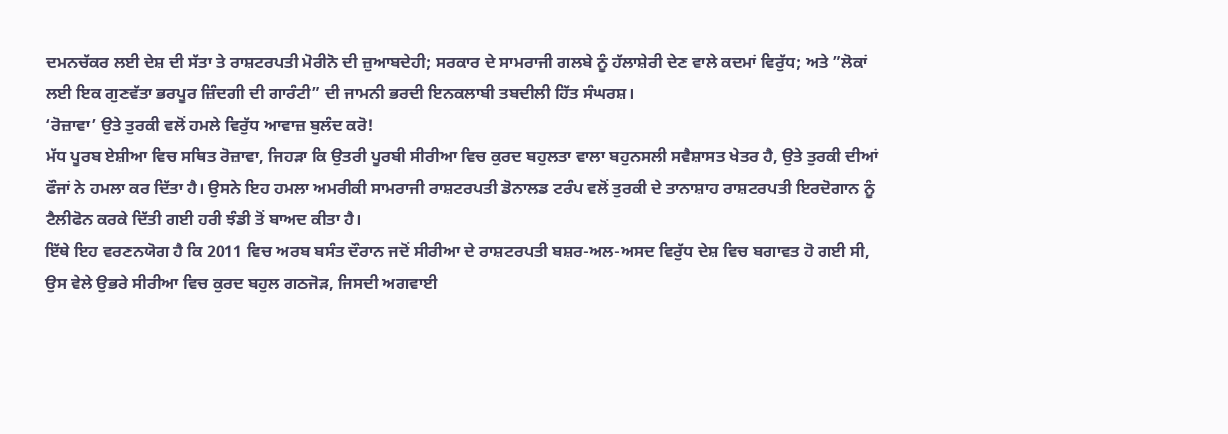ਦਮਨਚੱਕਰ ਲਈ ਦੇਸ਼ ਦੀ ਸੱਤਾ ਤੇ ਰਾਸ਼ਟਰਪਤੀ ਮੋਰੀਨੋ ਦੀ ਜ਼ੁਆਬਦੇਹੀ; ਸਰਕਾਰ ਦੇ ਸਾਮਰਾਜੀ ਗਲਬੇ ਨੂੰ ਹੱਲਾਸ਼ੇਰੀ ਦੇਣ ਵਾਲੇ ਕਦਮਾਂ ਵਿਰੁੱਧ; ਅਤੇ ”ਲੋਕਾਂ ਲਈ ਇਕ ਗੁਣਵੱਤਾ ਭਰਪੂਰ ਜ਼ਿੰਦਗੀ ਦੀ ਗਾਰੰਟੀ” ਦੀ ਜਾਮਨੀ ਭਰਦੀ ਇਨਕਲਾਬੀ ਤਬਦੀਲੀ ਹਿੱਤ ਸੰਘਰਸ਼।
‘ਰੋਜ਼ਾਵਾ’ ਉਤੇ ਤੁਰਕੀ ਵਲੋਂ ਹਮਲੇ ਵਿਰੁੱਧ ਆਵਾਜ਼ ਬੁਲੰਦ ਕਰੋ!
ਮੱਧ ਪੂਰਬ ਏਸ਼ੀਆ ਵਿਚ ਸਥਿਤ ਰੋਜ਼ਾਵਾ, ਜਿਹੜਾ ਕਿ ਉਤਰੀ ਪੂਰਬੀ ਸੀਰੀਆ ਵਿਚ ਕੁਰਦ ਬਹੁਲਤਾ ਵਾਲਾ ਬਹੁਨਸਲੀ ਸਵੈਸ਼ਾਸਤ ਖੇਤਰ ਹੈ, ਉਤੇ ਤੁਰਕੀ ਦੀਆਂ ਫੌਜਾਂ ਨੇ ਹਮਲਾ ਕਰ ਦਿੱਤਾ ਹੈ। ਉਸਨੇ ਇਹ ਹਮਲਾ ਅਮਰੀਕੀ ਸਾਮਰਾਜੀ ਰਾਸ਼ਟਰਪਤੀ ਡੋਨਾਲਡ ਟਰੰਪ ਵਲੋਂ ਤੁਰਕੀ ਦੇ ਤਾਨਾਸ਼ਾਹ ਰਾਸ਼ਟਰਪਤੀ ਇਰਦੋਗਾਨ ਨੂੰ ਟੈਲੀਫੋਨ ਕਰਕੇ ਦਿੱਤੀ ਗਈ ਹਰੀ ਝੰਡੀ ਤੋਂ ਬਾਅਦ ਕੀਤਾ ਹੈ।
ਇੱਥੇ ਇਹ ਵਰਣਨਯੋਗ ਹੈ ਕਿ 2011 ਵਿਚ ਅਰਬ ਬਸੰਤ ਦੌਰਾਨ ਜਦੋਂ ਸੀਰੀਆ ਦੇ ਰਾਸ਼ਟਰਪਤੀ ਬਸ਼ਰ-ਅਲ-ਅਸਦ ਵਿਰੁੱਧ ਦੇਸ਼ ਵਿਚ ਬਗਾਵਤ ਹੋ ਗਈ ਸੀ, ਉਸ ਵੇਲੇ ਉਭਰੇ ਸੀਰੀਆ ਵਿਚ ਕੁਰਦ ਬਹੁਲ ਗਠਜੋੜ, ਜਿਸਦੀ ਅਗਵਾਈ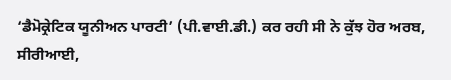‘ਡੈਮੋਕ੍ਰੇਟਿਕ ਯੂਨੀਅਨ ਪਾਰਟੀ’ (ਪੀ.ਵਾਈ.ਡੀ.) ਕਰ ਰਹੀ ਸੀ ਨੇ ਕੁੱਝ ਹੋਰ ਅਰਬ, ਸੀਰੀਆਈ,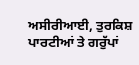ਅਸੀਰੀਆਈ, ਤੁਰਕਿਸ਼ ਪਾਰਟੀਆਂ ਤੇ ਗਰੁੱਪਾਂ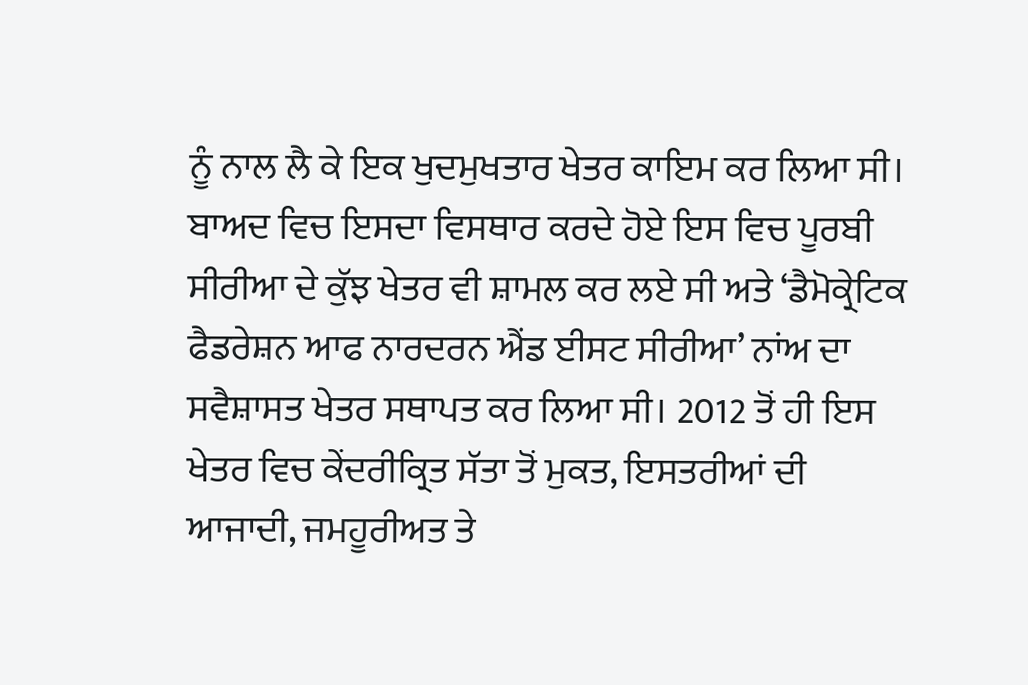ਨੂੰ ਨਾਲ ਲੈ ਕੇ ਇਕ ਖੁਦਮੁਖਤਾਰ ਖੇਤਰ ਕਾਇਮ ਕਰ ਲਿਆ ਸੀ। ਬਾਅਦ ਵਿਚ ਇਸਦਾ ਵਿਸਥਾਰ ਕਰਦੇ ਹੋਏ ਇਸ ਵਿਚ ਪੂਰਬੀ ਸੀਰੀਆ ਦੇ ਕੁੱਝ ਖੇਤਰ ਵੀ ਸ਼ਾਮਲ ਕਰ ਲਏ ਸੀ ਅਤੇ ‘ਡੈਮੋਕ੍ਰੇਟਿਕ ਫੈਡਰੇਸ਼ਨ ਆਫ ਨਾਰਦਰਨ ਐਂਡ ਈਸਟ ਸੀਰੀਆ’ ਨਾਂਅ ਦਾ ਸਵੈਸ਼ਾਸਤ ਖੇਤਰ ਸਥਾਪਤ ਕਰ ਲਿਆ ਸੀ। 2012 ਤੋਂ ਹੀ ਇਸ ਖੇਤਰ ਵਿਚ ਕੇਂਦਰੀਕ੍ਰਿਤ ਸੱਤਾ ਤੋਂ ਮੁਕਤ, ਇਸਤਰੀਆਂ ਦੀ ਆਜਾਦੀ, ਜਮਹੂਰੀਅਤ ਤੇ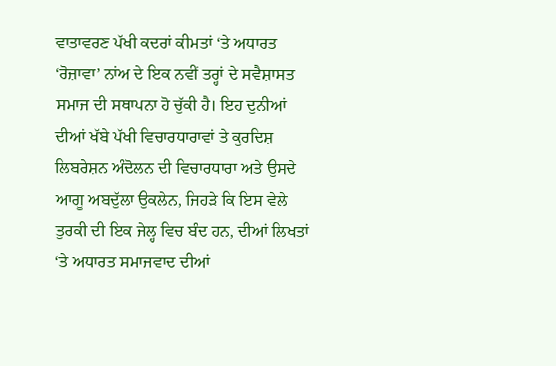ਵਾਤਾਵਰਣ ਪੱਖੀ ਕਦਰਾਂ ਕੀਮਤਾਂ ‘ਤੇ ਅਧਾਰਤ ‘ਰੋਜ਼ਾਵਾ’ ਨਾਂਅ ਦੇ ਇਕ ਨਵੀਂ ਤਰ੍ਹਾਂ ਦੇ ਸਵੈਸ਼ਾਸਤ ਸਮਾਜ ਦੀ ਸਥਾਪਨਾ ਹੋ ਚੁੱਕੀ ਹੈ। ਇਹ ਦੁਨੀਆਂ ਦੀਆਂ ਖੱਬੇ ਪੱਖੀ ਵਿਚਾਰਧਾਰਾਵਾਂ ਤੇ ਕੁਰਦਿਸ਼ ਲਿਬਰੇਸ਼ਨ ਅੰਦੋਲਨ ਦੀ ਵਿਚਾਰਧਾਰਾ ਅਤੇ ਉਸਦੇ ਆਗੂ ਅਬਦੁੱਲਾ ਉਕਲੇਨ, ਜਿਹੜੇ ਕਿ ਇਸ ਵੇਲੇ ਤੁਰਕੀ ਦੀ ਇਕ ਜੇਲ੍ਹ ਵਿਚ ਬੰਦ ਹਨ, ਦੀਆਂ ਲਿਖਤਾਂ ‘ਤੇ ਅਧਾਰਤ ਸਮਾਜਵਾਦ ਦੀਆਂ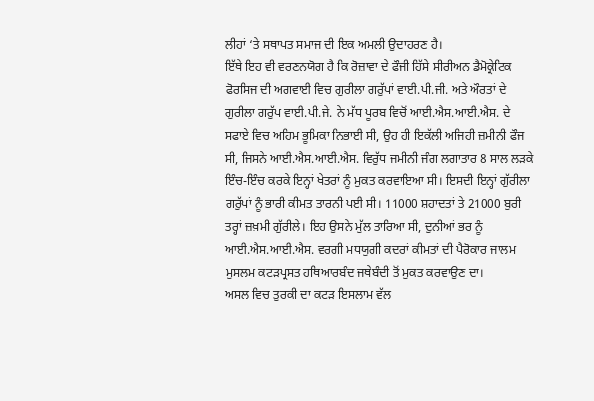ਲੀਹਾਂ ‘ਤੇ ਸਥਾਪਤ ਸਮਾਜ ਦੀ ਇਕ ਅਮਲੀ ਉਦਾਹਰਣ ਹੈ।
ਇੱਥੇ ਇਹ ਵੀ ਵਰਣਨਯੋਗ ਹੈ ਕਿ ਰੋਜ਼ਾਵਾ ਦੇ ਫੌਜੀ ਹਿੱਸੇ ਸੀਰੀਅਨ ਡੈਮੋਕ੍ਰੇਟਿਕ ਫੋਰਸਿਜ ਦੀ ਅਗਵਾਈ ਵਿਚ ਗੁਰੀਲਾ ਗਰੁੱਪਾਂ ਵਾਈ.ਪੀ.ਜੀ. ਅਤੇ ਔਰਤਾਂ ਦੇ ਗੁਰੀਲਾ ਗਰੁੱਪ ਵਾਈ.ਪੀ.ਜੇ. ਨੇ ਮੱਧ ਪੂਰਬ ਵਿਚੋਂ ਆਈ.ਐਸ.ਆਈ.ਐਸ. ਦੇ ਸਫਾਏ ਵਿਚ ਅਹਿਮ ਭੂਮਿਕਾ ਨਿਭਾਈ ਸੀ, ਉਹ ਹੀ ਇਕੱਲੀ ਅਜਿਹੀ ਜ਼ਮੀਨੀ ਫੌਜ ਸੀ, ਜਿਸਨੇ ਆਈ.ਐਸ.ਆਈ.ਐਸ. ਵਿਰੁੱਧ ਜਮੀਨੀ ਜੰਗ ਲਗਾਤਾਰ 8 ਸਾਲ ਲੜਕੇ ਇੰਚ-ਇੰਚ ਕਰਕੇ ਇਨ੍ਹਾਂ ਖੇਤਰਾਂ ਨੂੰ ਮੁਕਤ ਕਰਵਾਇਆ ਸੀ। ਇਸਦੀ ਇਨ੍ਹਾਂ ਗੁੱਰੀਲਾ ਗਰੁੱਪਾਂ ਨੂੰ ਭਾਰੀ ਕੀਮਤ ਤਾਰਨੀ ਪਈ ਸੀ। 11000 ਸ਼ਹਾਦਤਾਂ ਤੇ 21000 ਬੁਰੀ ਤਰ੍ਹਾਂ ਜ਼ਖ਼ਮੀ ਗੁੱਰੀਲੇ। ਇਹ ਉਸਨੇ ਮੁੱਲ ਤਾਰਿਆ ਸੀ, ਦੁਨੀਆਂ ਭਰ ਨੂੰ ਆਈ.ਐਸ.ਆਈ.ਐਸ. ਵਰਗੀ ਮਧਯੁਗੀ ਕਦਰਾਂ ਕੀਮਤਾਂ ਦੀ ਪੈਰੋਕਾਰ ਜਾਲਮ ਮੁਸਲਮ ਕਟੜਪ੍ਰਸਤ ਹਥਿਆਰਬੰਦ ਜਥੇਬੰਦੀ ਤੋਂ ਮੁਕਤ ਕਰਵਾਉਣ ਦਾ।
ਅਸਲ ਵਿਚ ਤੁਰਕੀ ਦਾ ਕਟੜ ਇਸਲਾਮ ਵੱਲ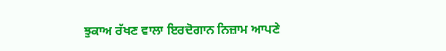ਝੁਕਾਅ ਰੱਖਣ ਵਾਲਾ ਇਰਦੋਗਾਨ ਨਿਜ਼ਾਮ ਆਪਣੇ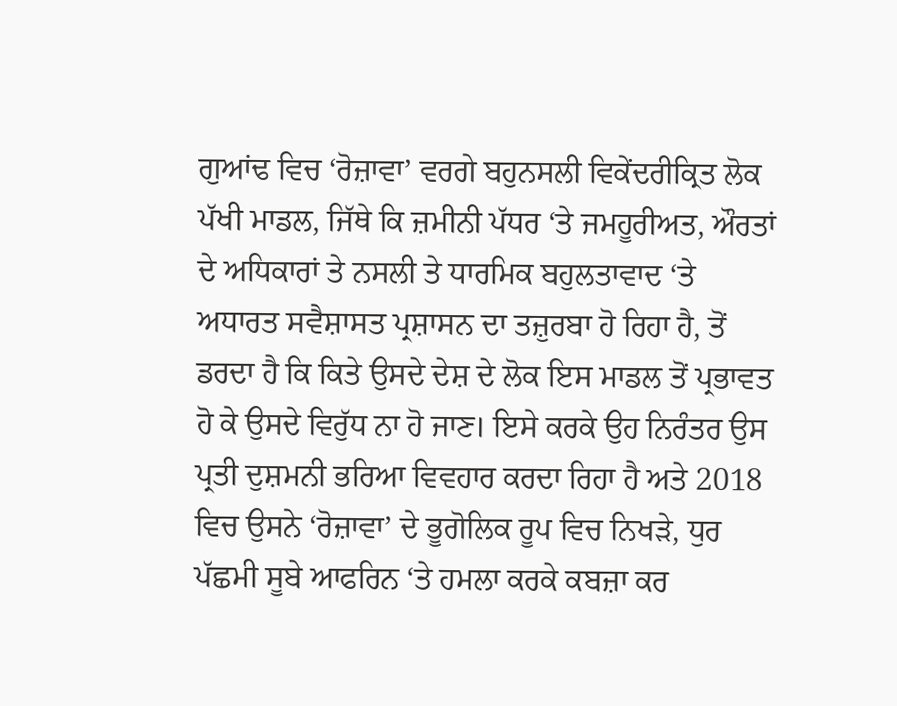ਗੁਆਂਢ ਵਿਚ ‘ਰੋਜ਼ਾਵਾ’ ਵਰਗੇ ਬਹੁਨਸਲੀ ਵਿਕੇਂਦਰੀਕ੍ਰਿਤ ਲੋਕ ਪੱਖੀ ਮਾਡਲ, ਜਿੱਥੇ ਕਿ ਜ਼ਮੀਨੀ ਪੱਧਰ ‘ਤੇ ਜਮਹੂਰੀਅਤ, ਔਰਤਾਂ ਦੇ ਅਧਿਕਾਰਾਂ ਤੇ ਨਸਲੀ ਤੇ ਧਾਰਮਿਕ ਬਹੁਲਤਾਵਾਦ ‘ਤੇ ਅਧਾਰਤ ਸਵੈਸ਼ਾਸਤ ਪ੍ਰਸ਼ਾਸਨ ਦਾ ਤਜ਼ੁਰਬਾ ਹੋ ਰਿਹਾ ਹੈ, ਤੋਂ ਡਰਦਾ ਹੈ ਕਿ ਕਿਤੇ ਉਸਦੇ ਦੇਸ਼ ਦੇ ਲੋਕ ਇਸ ਮਾਡਲ ਤੋਂ ਪ੍ਰਭਾਵਤ ਹੋ ਕੇ ਉਸਦੇ ਵਿਰੁੱਧ ਨਾ ਹੋ ਜਾਣ। ਇਸੇ ਕਰਕੇ ਉਹ ਨਿਰੰਤਰ ਉਸ ਪ੍ਰਤੀ ਦੁਸ਼ਮਨੀ ਭਰਿਆ ਵਿਵਹਾਰ ਕਰਦਾ ਰਿਹਾ ਹੈ ਅਤੇ 2018 ਵਿਚ ਉਸਨੇ ‘ਰੋਜ਼ਾਵਾ’ ਦੇ ਭੂਗੋਲਿਕ ਰੂਪ ਵਿਚ ਨਿਖੜੇ, ਧੁਰ ਪੱਛਮੀ ਸੂਬੇ ਆਫਰਿਨ ‘ਤੇ ਹਮਲਾ ਕਰਕੇ ਕਬਜ਼ਾ ਕਰ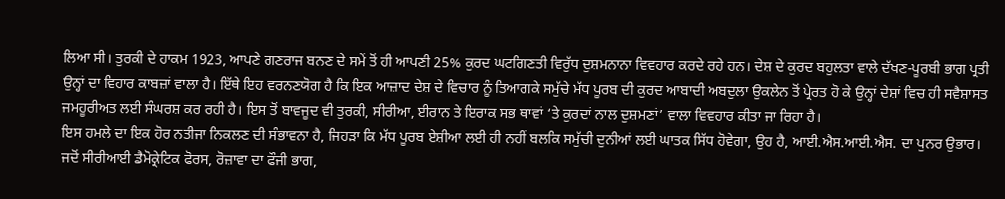ਲਿਆ ਸੀ। ਤੁਰਕੀ ਦੇ ਹਾਕਮ 1923, ਆਪਣੇ ਗਣਰਾਜ ਬਨਣ ਦੇ ਸਮੇਂ ਤੋਂ ਹੀ ਆਪਣੀ 25% ਕੁਰਦ ਘਟਗਿਣਤੀ ਵਿਰੁੱਧ ਦੁਸ਼ਮਨਾਨਾ ਵਿਵਹਾਰ ਕਰਦੇ ਰਹੇ ਹਨ। ਦੇਸ਼ ਦੇ ਕੁਰਦ ਬਹੁਲਤਾ ਵਾਲੇ ਦੱਖਣ-ਪੂਰਬੀ ਭਾਗ ਪ੍ਰਤੀ ਉਨ੍ਹਾਂ ਦਾ ਵਿਹਾਰ ਕਾਬਜ਼ਾਂ ਵਾਲਾ ਹੈ। ਇੱਥੇ ਇਹ ਵਰਨਣਯੋਗ ਹੈ ਕਿ ਇਕ ਆਜ਼ਾਦ ਦੇਸ਼ ਦੇ ਵਿਚਾਰ ਨੂੰ ਤਿਆਗਕੇ ਸਮੁੱਚੇ ਮੱਧ ਪੂਰਬ ਦੀ ਕੁਰਦ ਆਬਾਦੀ ਅਬਦੁਲਾ ਉਕਲੇਨ ਤੋਂ ਪ੍ਰੇਰਤ ਹੋ ਕੇ ਉਨ੍ਹਾਂ ਦੇਸ਼ਾਂ ਵਿਚ ਹੀ ਸਵੈਸ਼ਾਸਤ ਜਮਹੂਰੀਅਤ ਲਈ ਸੰਘਰਸ਼ ਕਰ ਰਹੀ ਹੈ। ਇਸ ਤੋਂ ਬਾਵਜੂਦ ਵੀ ਤੁਰਕੀ, ਸੀਰੀਆ, ਈਰਾਨ ਤੇ ਇਰਾਕ ਸਭ ਥਾਵਾਂ ‘ਤੇ ਕੁਰਦਾਂ ਨਾਲ ਦੁਸ਼ਮਣਾਂ’ ਵਾਲਾ ਵਿਵਹਾਰ ਕੀਤਾ ਜਾ ਰਿਹਾ ਹੈ।
ਇਸ ਹਮਲੇ ਦਾ ਇਕ ਹੋਰ ਨਤੀਜਾ ਨਿਕਲਣ ਦੀ ਸੰਭਾਵਨਾ ਹੈ, ਜਿਹੜਾ ਕਿ ਮੱਧ ਪੂਰਬ ਏਸ਼ੀਆ ਲਈ ਹੀ ਨਹੀਂ ਬਲਕਿ ਸਮੁੱਚੀ ਦੁਨੀਆਂ ਲਈ ਘਾਤਕ ਸਿੱਧ ਹੋਵੇਗਾ, ਉਹ ਹੈ, ਆਈ.ਐਸ.ਆਈ.ਐਸ. ਦਾ ਪੁਨਰ ਉਭਾਰ। ਜਦੋਂ ਸੀਰੀਆਈ ਡੈਮੋਕ੍ਰੇਟਿਕ ਫੋਰਸ, ਰੋਜ਼ਾਵਾ ਦਾ ਫੌਜੀ ਭਾਗ,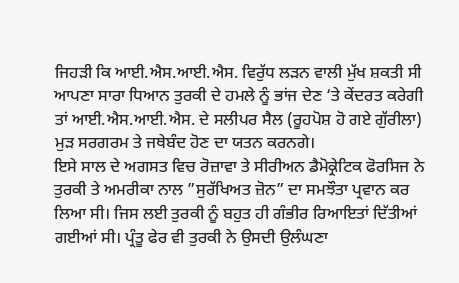ਜਿਹੜੀ ਕਿ ਆਈ.ਐਸ.ਆਈ.ਐਸ. ਵਿਰੁੱਧ ਲੜਨ ਵਾਲੀ ਮੁੱਖ ਸ਼ਕਤੀ ਸੀ ਆਪਣਾ ਸਾਰਾ ਧਿਆਨ ਤੁਰਕੀ ਦੇ ਹਮਲੇ ਨੂੰ ਭਾਂਜ ਦੇਣ ‘ਤੇ ਕੇਂਦਰਤ ਕਰੇਗੀ ਤਾਂ ਆਈ.ਐਸ.ਆਈ.ਐਸ. ਦੇ ਸਲੀਪਰ ਸੈਲ (ਰੂਹਪੋਸ਼ ਹੋ ਗਏ ਗੁੱਰੀਲਾ) ਮੁੜ ਸਰਗਰਮ ਤੇ ਜਥੇਬੰਦ ਹੋਣ ਦਾ ਯਤਨ ਕਰਨਗੇ।
ਇਸੇ ਸਾਲ ਦੇ ਅਗਸਤ ਵਿਚ ਰੋਜ਼ਾਵਾ ਤੇ ਸੀਰੀਅਨ ਡੈਮੋਕ੍ਰੇਟਿਕ ਫੋਰਸਿਜ ਨੇ ਤੁਰਕੀ ਤੇ ਅਮਰੀਕਾ ਨਾਲ ”ਸੁਰੱਖਿਅਤ ਜ਼ੋਨ” ਦਾ ਸਮਝੌਤਾ ਪ੍ਰਵਾਨ ਕਰ ਲਿਆ ਸੀ। ਜਿਸ ਲਈ ਤੁਰਕੀ ਨੂੰ ਬਹੁਤ ਹੀ ਗੰਭੀਰ ਰਿਆਇਤਾਂ ਦਿੱਤੀਆਂ ਗਈਆਂ ਸੀ। ਪ੍ਰੰਤੂ ਫੇਰ ਵੀ ਤੁਰਕੀ ਨੇ ਉਸਦੀ ਉਲੰਘਣਾ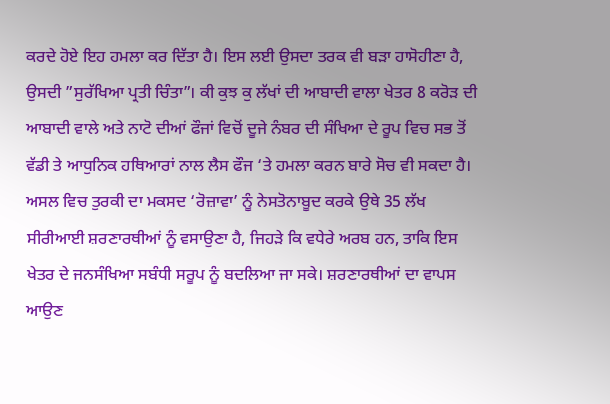ਕਰਦੇ ਹੋਏ ਇਹ ਹਮਲਾ ਕਰ ਦਿੱਤਾ ਹੈ। ਇਸ ਲਈ ਉਸਦਾ ਤਰਕ ਵੀ ਬੜਾ ਹਾਸੋਹੀਣਾ ਹੈ, ਉਸਦੀ ”ਸੁਰੱਖਿਆ ਪ੍ਰਤੀ ਚਿੰਤਾ”। ਕੀ ਕੁਝ ਕੁ ਲੱਖਾਂ ਦੀ ਆਬਾਦੀ ਵਾਲਾ ਖੇਤਰ 8 ਕਰੋੜ ਦੀ ਆਬਾਦੀ ਵਾਲੇ ਅਤੇ ਨਾਟੋ ਦੀਆਂ ਫੌਜਾਂ ਵਿਚੋਂ ਦੂਜੇ ਨੰਬਰ ਦੀ ਸੰਖਿਆ ਦੇ ਰੂਪ ਵਿਚ ਸਭ ਤੋਂ ਵੱਡੀ ਤੇ ਆਧੁਨਿਕ ਹਥਿਆਰਾਂ ਨਾਲ ਲੈਸ ਫੌਜ ‘ਤੇ ਹਮਲਾ ਕਰਨ ਬਾਰੇ ਸੋਚ ਵੀ ਸਕਦਾ ਹੈ। ਅਸਲ ਵਿਚ ਤੁਰਕੀ ਦਾ ਮਕਸਦ ‘ਰੋਜ਼ਾਵਾ’ ਨੂੰ ਨੇਸਤੋਨਾਬੂਦ ਕਰਕੇ ਉਥੇ 35 ਲੱਖ ਸੀਰੀਆਈ ਸ਼ਰਣਾਰਥੀਆਂ ਨੂੰ ਵਸਾਉਣਾ ਹੈ, ਜਿਹੜੇ ਕਿ ਵਧੇਰੇ ਅਰਬ ਹਨ, ਤਾਕਿ ਇਸ ਖੇਤਰ ਦੇ ਜਨਸੰਖਿਆ ਸਬੰਧੀ ਸਰੂਪ ਨੂੰ ਬਦਲਿਆ ਜਾ ਸਕੇ। ਸ਼ਰਣਾਰਥੀਆਂ ਦਾ ਵਾਪਸ ਆਉਣ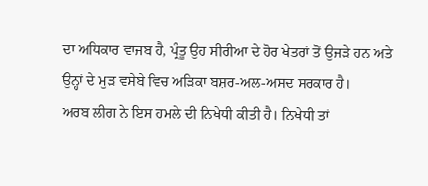ਦਾ ਅਧਿਕਾਰ ਵਾਜਬ ਹੈ, ਪ੍ਰੰਤੂ ਉਹ ਸੀਰੀਆ ਦੇ ਹੋਰ ਖੇਤਰਾਂ ਤੋਂ ਉਜੜੇ ਹਨ ਅਤੇ ਉਨ੍ਹਾਂ ਦੇ ਮੁੜ ਵਸੇਬੇ ਵਿਚ ਅੜਿਕਾ ਬਸ਼ਰ-ਅਲ-ਅਸਦ ਸਰਕਾਰ ਹੈ।
ਅਰਬ ਲੀਗ ਨੇ ਇਸ ਹਮਲੇ ਦੀ ਨਿਖੇਧੀ ਕੀਤੀ ਹੈ। ਨਿਖੇਧੀ ਤਾਂ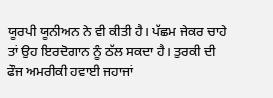ਯੂਰਪੀ ਯੂਨੀਅਨ ਨੇ ਵੀ ਕੀਤੀ ਹੈ। ਪੱਛਮ ਜੇਕਰ ਚਾਹੇ ਤਾਂ ਉਹ ਇਰਦੋਗਾਨ ਨੂੰ ਠੱਲ ਸਕਦਾ ਹੈ। ਤੁਰਕੀ ਦੀ ਫੌਜ ਅਮਰੀਕੀ ਹਵਾਈ ਜਹਾਜਾਂ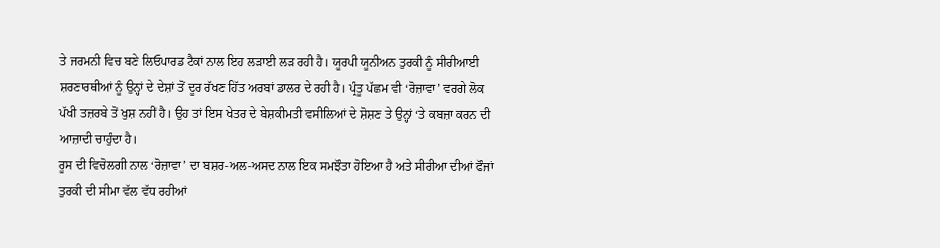ਤੇ ਜਰਮਨੀ ਵਿਚ ਬਣੇ ਲਿਓਪਾਰਡ ਟੈਕਾਂ ਨਾਲ ਇਹ ਲੜਾਈ ਲੜ ਰਹੀ ਹੈ। ਯੂਰਪੀ ਯੂਨੀਅਨ ਤੁਰਕੀ ਨੂੰ ਸੀਰੀਆਈ ਸ਼ਰਣਾਰਥੀਆਂ ਨੂੰ ਉਨ੍ਹਾਂ ਦੇ ਦੇਸ਼ਾਂ ਤੋਂ ਦੂਰ ਰੱਖਣ ਹਿੱਤ ਅਰਬਾਂ ਡਾਲਰ ਦੇ ਰਹੀ ਹੈ। ਪ੍ਰੰਤੂ ਪੱਛਮ ਵੀ ‘ਰੋਜ਼ਾਵਾ’ ਵਰਗੇ ਲੋਕ ਪੱਖੀ ਤਜ਼ਰਬੇ ਤੋਂ ਖੁਸ਼ ਨਹੀਂ ਹੈ। ਉਹ ਤਾਂ ਇਸ ਖੇਤਰ ਦੇ ਬੇਸ਼ਕੀਮਤੀ ਵਸੀਲਿਆਂ ਦੇ ਸ਼ੋਸ਼ਣ ਤੇ ਉਨ੍ਹਾਂ ‘ਤੇ ਕਬਜ਼ਾ ਕਰਨ ਦੀ ਆਜ਼ਾਦੀ ਚਾਹੁੰਦਾ ਹੈ।
ਰੂਸ ਦੀ ਵਿਚੋਲਗੀ ਨਾਲ ‘ਰੋਜ਼ਾਵਾ’ ਦਾ ਬਸ਼ਰ-ਅਲ-ਅਸਦ ਨਾਲ ਇਕ ਸਮਝੌਤਾ ਹੋਇਆ ਹੈ ਅਤੇ ਸੀਰੀਆ ਦੀਆਂ ਫੌਜਾਂ ਤੁਰਕੀ ਦੀ ਸੀਮਾ ਵੱਲ ਵੱਧ ਰਹੀਆਂ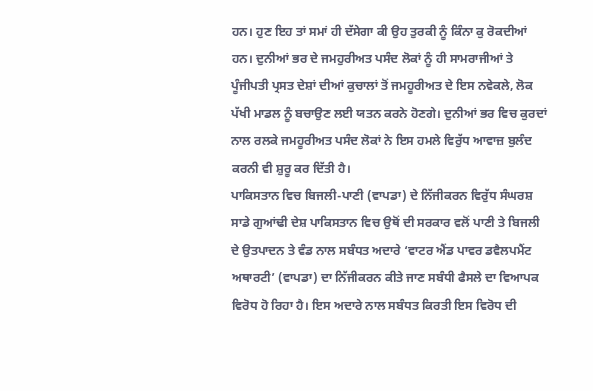ਹਨ। ਹੁਣ ਇਹ ਤਾਂ ਸਮਾਂ ਹੀ ਦੱਸੇਗਾ ਕੀ ਉਹ ਤੁਰਕੀ ਨੂੰ ਕਿੰਨਾ ਕੁ ਰੋਕਦੀਆਂ ਹਨ। ਦੁਨੀਆਂ ਭਰ ਦੇ ਜਮਹੁਰੀਅਤ ਪਸੰਦ ਲੋਕਾਂ ਨੂੰ ਹੀ ਸਾਮਰਾਜੀਆਂ ਤੇ ਪੂੰਜੀਪਤੀ ਪ੍ਰਸਤ ਦੇਸ਼ਾਂ ਦੀਆਂ ਕੁਚਾਲਾਂ ਤੋਂ ਜਮਹੂਰੀਅਤ ਦੇ ਇਸ ਨਵੇਕਲੇ, ਲੋਕ ਪੱਖੀ ਮਾਡਲ ਨੂੰ ਬਚਾਉਣ ਲਈ ਯਤਨ ਕਰਨੇ ਹੋਣਗੇ। ਦੁਨੀਆਂ ਭਰ ਵਿਚ ਕੁਰਦਾਂ ਨਾਲ ਰਲਕੇ ਜਮਹੂਰੀਅਤ ਪਸੰਦ ਲੋਕਾਂ ਨੇ ਇਸ ਹਮਲੇ ਵਿਰੁੱਧ ਆਵਾਜ਼ ਬੁਲੰਦ ਕਰਨੀ ਵੀ ਸ਼ੁਰੂ ਕਰ ਦਿੱਤੀ ਹੈ।
ਪਾਕਿਸਤਾਨ ਵਿਚ ਬਿਜਲੀ-ਪਾਣੀ (ਵਾਪਡਾ) ਦੇ ਨਿੱਜੀਕਰਨ ਵਿਰੁੱਧ ਸੰਘਰਸ਼
ਸਾਡੇ ਗੁਆਂਢੀ ਦੇਸ਼ ਪਾਕਿਸਤਾਨ ਵਿਚ ਉਥੋਂ ਦੀ ਸਰਕਾਰ ਵਲੋਂ ਪਾਣੀ ਤੇ ਬਿਜਲੀ ਦੇ ਉਤਪਾਦਨ ਤੇ ਵੰਡ ਨਾਲ ਸਬੰਧਤ ਅਦਾਰੇ ‘ਵਾਟਰ ਐਂਡ ਪਾਵਰ ਡਵੈਲਪਮੈਂਟ ਅਥਾਰਟੀ’ (ਵਾਪਡਾ) ਦਾ ਨਿੱਜੀਕਰਨ ਕੀਤੇ ਜਾਣ ਸਬੰਧੀ ਫੈਸਲੇ ਦਾ ਵਿਆਪਕ ਵਿਰੋਧ ਹੋ ਰਿਹਾ ਹੈ। ਇਸ ਅਦਾਰੇ ਨਾਲ ਸਬੰਧਤ ਕਿਰਤੀ ਇਸ ਵਿਰੋਧ ਦੀ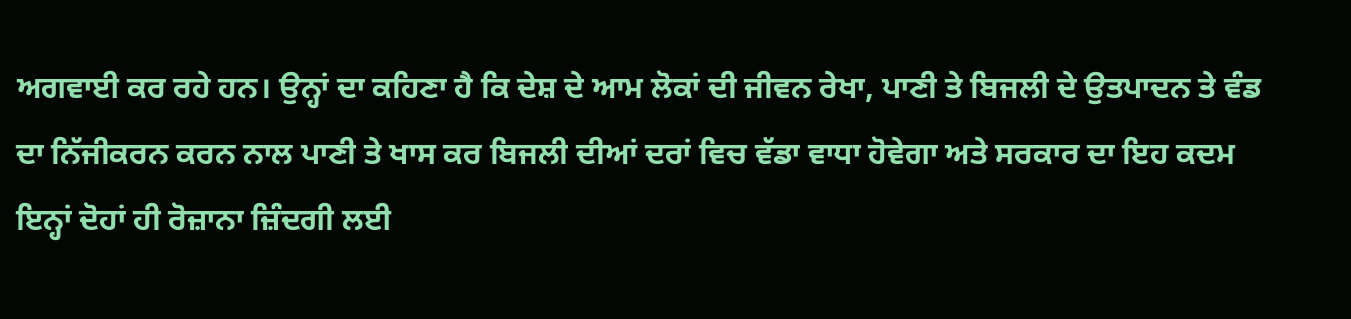ਅਗਵਾਈ ਕਰ ਰਹੇ ਹਨ। ਉਨ੍ਹਾਂ ਦਾ ਕਹਿਣਾ ਹੈ ਕਿ ਦੇਸ਼ ਦੇ ਆਮ ਲੋਕਾਂ ਦੀ ਜੀਵਨ ਰੇਖਾ, ਪਾਣੀ ਤੇ ਬਿਜਲੀ ਦੇ ਉਤਪਾਦਨ ਤੇ ਵੰਡ ਦਾ ਨਿੱਜੀਕਰਨ ਕਰਨ ਨਾਲ ਪਾਣੀ ਤੇ ਖਾਸ ਕਰ ਬਿਜਲੀ ਦੀਆਂ ਦਰਾਂ ਵਿਚ ਵੱਡਾ ਵਾਧਾ ਹੋਵੇਗਾ ਅਤੇ ਸਰਕਾਰ ਦਾ ਇਹ ਕਦਮ ਇਨ੍ਹਾਂ ਦੋਹਾਂ ਹੀ ਰੋਜ਼ਾਨਾ ਜ਼ਿੰਦਗੀ ਲਈ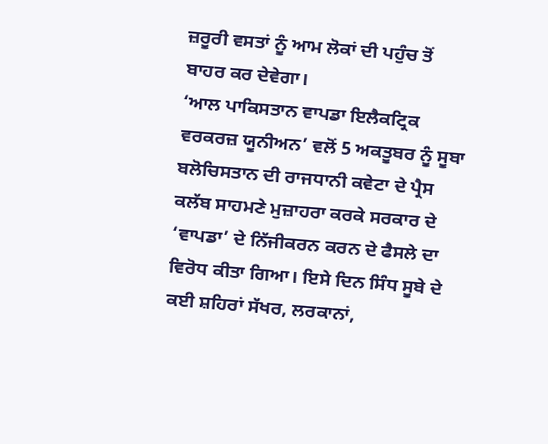ਜ਼ਰੂਰੀ ਵਸਤਾਂ ਨੂੰ ਆਮ ਲੋਕਾਂ ਦੀ ਪਹੁੰਚ ਤੋਂ ਬਾਹਰ ਕਰ ਦੇਵੇਗਾ।
‘ਆਲ ਪਾਕਿਸਤਾਨ ਵਾਪਡਾ ਇਲੈਕਟ੍ਰਿਕ ਵਰਕਰਜ਼ ਯੂਨੀਅਨ’ ਵਲੋਂ 5 ਅਕਤੂਬਰ ਨੂੰ ਸੂਬਾ ਬਲੋਚਿਸਤਾਨ ਦੀ ਰਾਜਧਾਨੀ ਕਵੇਟਾ ਦੇ ਪ੍ਰੈਸ ਕਲੱਬ ਸਾਹਮਣੇ ਮੁਜ਼ਾਹਰਾ ਕਰਕੇ ਸਰਕਾਰ ਦੇ ‘ਵਾਪਡਾ’ ਦੇ ਨਿੱਜੀਕਰਨ ਕਰਨ ਦੇ ਫੈਸਲੇ ਦਾ ਵਿਰੋਧ ਕੀਤਾ ਗਿਆ। ਇਸੇ ਦਿਨ ਸਿੰਧ ਸੂਬੇ ਦੇ ਕਈ ਸ਼ਹਿਰਾਂ ਸੱਖਰ, ਲਰਕਾਨਾਂ,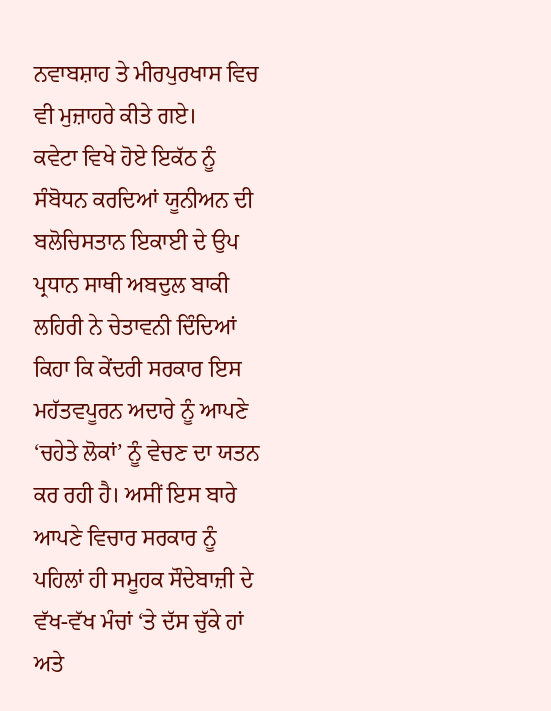ਨਵਾਬਸ਼ਾਹ ਤੇ ਮੀਰਪੁਰਖਾਸ ਵਿਚ ਵੀ ਮੁਜ਼ਾਹਰੇ ਕੀਤੇ ਗਏ।
ਕਵੇਟਾ ਵਿਖੇ ਹੋਏ ਇਕੱਠ ਨੂੰ ਸੰਬੋਧਨ ਕਰਦਿਆਂ ਯੂਨੀਅਨ ਦੀ ਬਲੋਚਿਸਤਾਨ ਇਕਾਈ ਦੇ ਉਪ ਪ੍ਰਧਾਨ ਸਾਥੀ ਅਬਦੁਲ ਬਾਕੀ ਲਹਿਰੀ ਨੇ ਚੇਤਾਵਨੀ ਦਿੰਦਿਆਂ ਕਿਹਾ ਕਿ ਕੇਂਦਰੀ ਸਰਕਾਰ ਇਸ ਮਹੱਤਵਪੂਰਨ ਅਦਾਰੇ ਨੂੰ ਆਪਣੇ ‘ਚਹੇਤੇ ਲੋਕਾਂ’ ਨੂੰ ਵੇਚਣ ਦਾ ਯਤਨ ਕਰ ਰਹੀ ਹੈ। ਅਸੀਂ ਇਸ ਬਾਰੇ ਆਪਣੇ ਵਿਚਾਰ ਸਰਕਾਰ ਨੂੰ ਪਹਿਲਾਂ ਹੀ ਸਮੂਹਕ ਸੌਦੇਬਾਜ਼ੀ ਦੇ ਵੱਖ-ਵੱਖ ਮੰਚਾਂ ‘ਤੇ ਦੱਸ ਚੁੱਕੇ ਹਾਂ ਅਤੇ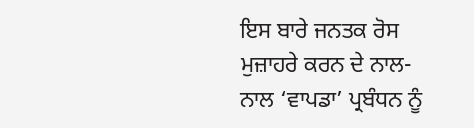ਇਸ ਬਾਰੇ ਜਨਤਕ ਰੋਸ ਮੁਜ਼ਾਹਰੇ ਕਰਨ ਦੇ ਨਾਲ-ਨਾਲ ‘ਵਾਪਡਾ’ ਪ੍ਰਬੰਧਨ ਨੂੰ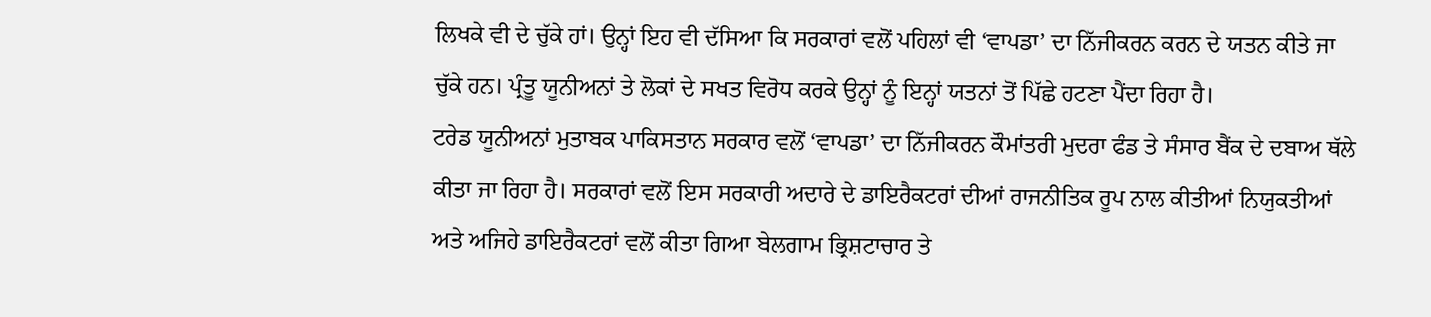ਲਿਖਕੇ ਵੀ ਦੇ ਚੁੱਕੇ ਹਾਂ। ਉਨ੍ਹਾਂ ਇਹ ਵੀ ਦੱਸਿਆ ਕਿ ਸਰਕਾਰਾਂ ਵਲੋਂ ਪਹਿਲਾਂ ਵੀ ‘ਵਾਪਡਾ’ ਦਾ ਨਿੱਜੀਕਰਨ ਕਰਨ ਦੇ ਯਤਨ ਕੀਤੇ ਜਾ ਚੁੱਕੇ ਹਨ। ਪ੍ਰੰਤੂ ਯੂਨੀਅਨਾਂ ਤੇ ਲੋਕਾਂ ਦੇ ਸਖਤ ਵਿਰੋਧ ਕਰਕੇ ਉਨ੍ਹਾਂ ਨੂੰ ਇਨ੍ਹਾਂ ਯਤਨਾਂ ਤੋਂ ਪਿੱਛੇ ਹਟਣਾ ਪੈਂਦਾ ਰਿਹਾ ਹੈ।
ਟਰੇਡ ਯੂਨੀਅਨਾਂ ਮੁਤਾਬਕ ਪਾਕਿਸਤਾਨ ਸਰਕਾਰ ਵਲੋਂ ‘ਵਾਪਡਾ’ ਦਾ ਨਿੱਜੀਕਰਨ ਕੌਮਾਂਤਰੀ ਮੁਦਰਾ ਫੰਡ ਤੇ ਸੰਸਾਰ ਬੈਂਕ ਦੇ ਦਬਾਅ ਥੱਲੇ ਕੀਤਾ ਜਾ ਰਿਹਾ ਹੈ। ਸਰਕਾਰਾਂ ਵਲੋਂ ਇਸ ਸਰਕਾਰੀ ਅਦਾਰੇ ਦੇ ਡਾਇਰੈਕਟਰਾਂ ਦੀਆਂ ਰਾਜਨੀਤਿਕ ਰੂਪ ਨਾਲ ਕੀਤੀਆਂ ਨਿਯੁਕਤੀਆਂ ਅਤੇ ਅਜਿਹੇ ਡਾਇਰੈਕਟਰਾਂ ਵਲੋਂ ਕੀਤਾ ਗਿਆ ਬੇਲਗਾਮ ਭ੍ਰਿਸ਼ਟਾਚਾਰ ਤੇ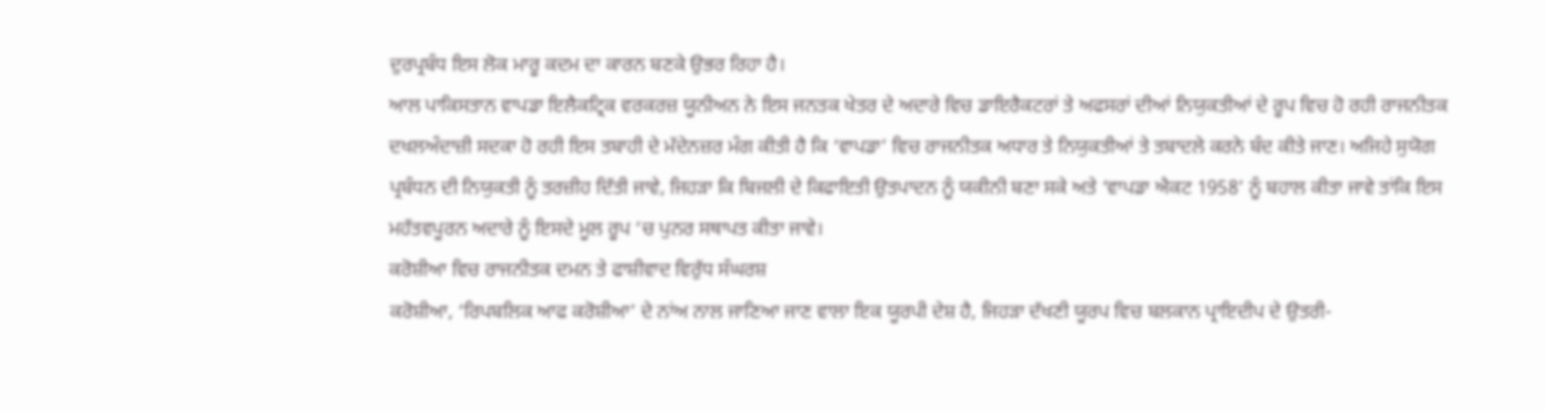ਦੁਰਪ੍ਰਬੰਧ ਇਸ ਲੋਕ ਮਾਰੂ ਕਦਮ ਦਾ ਕਾਰਨ ਬਣਕੇ ਉਭਰ ਰਿਹਾ ਹੈ।
ਆਲ ਪਾਕਿਸਤਾਨ ਵਾਪਡਾ ਇਲੈਕਟ੍ਰਿਕ ਵਰਕਰਜ਼ ਯੂਨੀਅਨ ਨੇ ਇਸ ਜਨਤਕ ਖੇਤਰ ਦੇ ਅਦਾਰੇ ਵਿਚ ਡਾਇਰੈਕਟਰਾਂ ਤੇ ਅਫਸਰਾਂ ਦੀਆਂ ਨਿਯੁਕਤੀਆਂ ਦੇ ਰੂਪ ਵਿਚ ਹੋ ਰਹੀ ਰਾਜਨੀਤਕ ਦਖਲਅੰਦਾਜ਼ੀ ਸਦਕਾ ਹੋ ਰਹੀ ਇਸ ਤਬਾਹੀ ਦੇ ਮੱਦੇਨਜ਼ਰ ਮੰਗ ਕੀਤੀ ਹੈ ਕਿ ‘ਵਾਪਡਾ’ ਵਿਚ ਰਾਜਨੀਤਕ ਅਧਾਰ ਤੇ ਨਿਯੁਕਤੀਆਂ ਤੇ ਤਬਾਦਲੇ ਕਰਨੇ ਬੰਦ ਕੀਤੇ ਜਾਣ। ਅਜਿਹੇ ਸੁਯੋਗ ਪ੍ਰਬੰਧਨ ਦੀ ਨਿਯੁਕਤੀ ਨੂੰ ਤਰਜ਼ੀਹ ਦਿੱਤੀ ਜਾਵੇ, ਜਿਹੜਾ ਕਿ ਬਿਜਲੀ ਦੇ ਕਿਫਾਇਤੀ ਉਤਪਾਦਨ ਨੂੰ ਯਕੀਨੀ ਬਣਾ ਸਕੇ ਅਤੇ ‘ਵਾਪਡਾ ਐਕਟ 1958’ ਨੂੰ ਬਹਾਲ ਕੀਤਾ ਜਾਵੇ ਤਾਂਕਿ ਇਸ ਮਹੱਤਵਪੂਰਨ ਅਦਾਰੇ ਨੂੰ ਇਸਦੇ ਮੂਲ ਰੂਪ ‘ਚ ਪੁਨਰ ਸਥਾਪਤ ਕੀਤਾ ਜਾਵੇ।
ਕਰੋਸ਼ੀਆ ਵਿਚ ਰਾਜਨੀਤਕ ਦਮਨ ਤੇ ਫਾਸ਼ੀਵਾਦ ਵਿਰੁੱਧ ਸੰਘਰਸ਼
ਕਰੋਸ਼ੀਆ, ‘ਰਿਪਬਲਿਕ ਆਫ ਕਰੋਸ਼ੀਆ’ ਦੇ ਨਾਂਅ ਨਾਲ ਜਾਣਿਆ ਜਾਣ ਵਾਲਾ ਇਕ ਯੂਰਪੀ ਦੇਸ਼ ਹੈ, ਜਿਹੜਾ ਦੱਖਣੀ ਯੂਰਪ ਵਿਚ ਬਲਕਾਨ ਪ੍ਰਾਇਦੀਪ ਦੇ ਉਤਰੀ-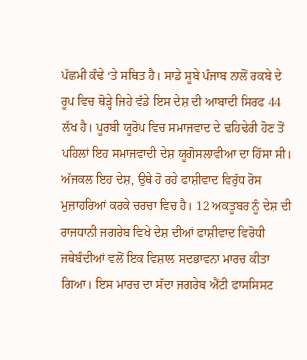ਪੱਛਮੀ ਕੰਢੇ ‘ਤੇ ਸਥਿਤ ਹੈ। ਸਾਡੇ ਸੂਬੇ ਪੰਜਾਬ ਨਾਲੋਂ ਰਕਬੇ ਦੇ ਰੂਪ ਵਿਚ ਥੋੜ੍ਹੇ ਜਿਹੇ ਵੱਡੇ ਇਸ ਦੇਸ਼ ਦੀ ਆਬਾਦੀ ਸਿਰਫ 44 ਲੱਖ ਹੈ। ਪੂਰਬੀ ਯੂਰੋਪ ਵਿਚ ਸਮਾਜਵਾਦ ਦੇ ਢਹਿਢੇਰੀ ਹੋਣ ਤੋਂ ਪਹਿਲਾਂ ਇਹ ਸਮਾਜਵਾਦੀ ਦੇਸ਼ ਯੂਗੋਸਲਾਵੀਆ ਦਾ ਹਿੱਸਾ ਸੀ।
ਅੱਜਕਲ ਇਹ ਦੇਸ਼, ਉਥੇ ਹੋ ਰਹੇ ਫਾਸ਼ੀਵਾਦ ਵਿਰੁੱਧ ਰੋਸ ਮੁਜ਼ਾਹਰਿਆਂ ਕਰਕੇ ਚਰਚਾ ਵਿਚ ਹੈ। 12 ਅਕਤੂਬਰ ਨੂੰ ਦੇਸ਼ ਦੀ ਰਾਜਧਾਨੀ ਜਗਰੇਬ ਵਿਖੇ ਦੇਸ਼ ਦੀਆਂ ਫਾਸ਼ੀਵਾਦ ਵਿਰੋਧੀ ਜਥੇਬੰਦੀਆਂ ਵਲੋਂ ਇਕ ਵਿਸ਼ਾਲ ਸਦਭਾਵਨਾ ਮਾਰਚ ਕੀਤਾ ਗਿਆ। ਇਸ ਮਾਰਚ ਦਾ ਸੱਦਾ ਜਗਰੇਬ ਐਂਟੀ ਫਾਸਸਿਸਟ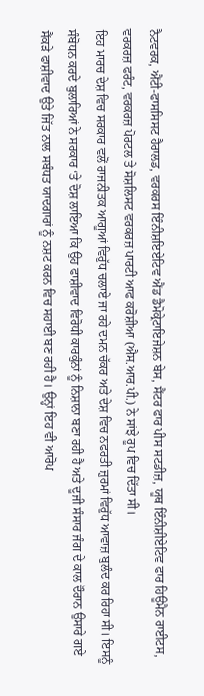ਨੈਟਵਰਕ, ਐਂਟੀ-ਫਾਸਸਿਸਟ ਹੈਰਾਲਡ, ਵਰਕਰਸ ਇੰਨੀਸ਼ਇਏਟਿਵ ਐਂਡ ਡੈਮੋਕ੍ਰੇਟਾਇਜੇਸ਼ਨ ਬੇਸ, ਸੈਂਟਰ ਫਾਰ ਪੀਸ ਸਟਡੀਜ਼, ਯੂਥ ਇੰਨੀਸ਼ੀਏਟਿਵ ਫਾਰ ਹਿਊਮੈਨ ਰਾਈਟਸ, ਵਰਕਰਜ਼ ਫਰੰਟ, ਵਰਕਰਜ਼ ਪੋਰਟਲ ਤੇ ਸੋਸ਼ਲਿਸਟ ਵਰਕਰਜ਼ ਪਾਰਟੀ ਆਫ ਕਰੋਸ਼ੀਆ (ਐਸ.ਆਰ.ਪੀ.) ਨੇ ਸਾਂਝੇ ਰੂਪ ਵਿਚ ਦਿੱਤਾ ਸੀ।
ਇਹ ਮਾਰਚ ਦੇਸ਼ ਵਿਚ ਸਰਕਾਰ ਵਲੋਂ ਰਾਜਨੀਤਕ ਆਗੂਆਂ ਵਿਰੁੱਧ ਚਲਾਏ ਜਾ ਰਹੇ ਦਮਨ ਚੱਕਰ ਅਤੇ ਦੇਸ਼ ਵਿਚ ਨਫਰਤੀ ਜ਼ੁਰਮਾਂ ਵਿਰੁੱਧ ਆਵਾਜ਼ ਬੁਲੰਦ ਕਰ ਰਿਹਾ ਸੀ। ਇਸਨੂੰ ਸੰਬੋਧਨ ਕਰਦੇ ਬੁਲਾਰਿਆਂ ਨੇ ਸਰਕਾਰ ‘ਤੇ ਦੋਸ਼ ਲਾਇਆ ਕਿ ਉਹ ਫਾਸ਼ੀਵਾਦ ਵਿਰੋਧੀ ਕਾਰਕੁੰਨਾਂ ਨੂੰ ਨਿਸ਼ਾਨਾ ਬਣਾ ਰਹੀ ਹੈ ਅਤੇ ਦੂਜੀ ਸੰਸਾਰ ਜੰਗ ਦੇ ਕਾਲ ਦੌਰਾਨ ਉਸਾਰੇ ਗਏ ਸੈਂਕੜੇ ਫਾਸ਼ੀਵਾਦ ਉਤੇ ਜਿੱਤ ਨਾਲ ਸਬੰਧਤ ਯਾਦਗਾਰਾਂ ਨੂੰ ਨਸ਼ਟ ਕਰਨ ਵਿਚ ਸਹਾਈ ਬਣ ਰਹੀ ਹੈ। ਉਨ੍ਹਾਂ ਇਹ ਵੀ ਆਰੋਪ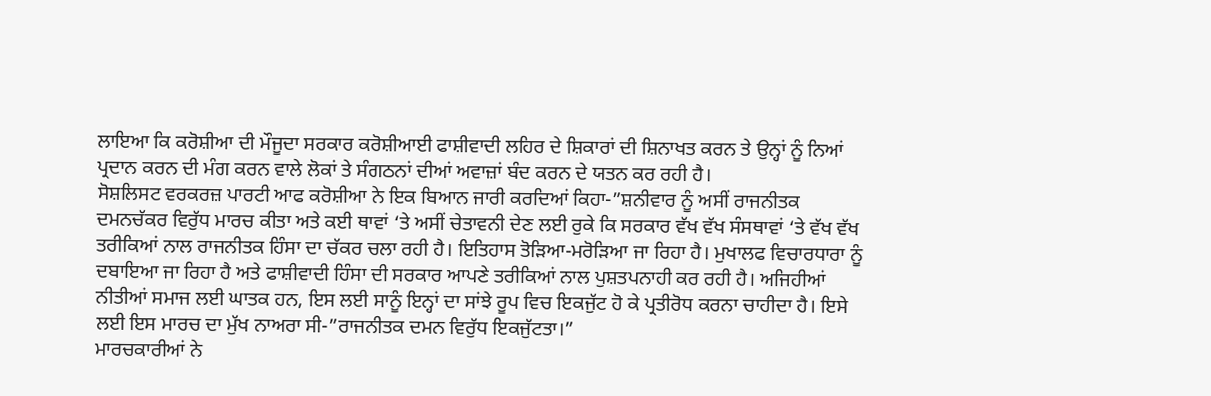ਲਾਇਆ ਕਿ ਕਰੋਸ਼ੀਆ ਦੀ ਮੌਜੂਦਾ ਸਰਕਾਰ ਕਰੋਸ਼ੀਆਈ ਫਾਸ਼ੀਵਾਦੀ ਲਹਿਰ ਦੇ ਸ਼ਿਕਾਰਾਂ ਦੀ ਸ਼ਿਨਾਖਤ ਕਰਨ ਤੇ ਉਨ੍ਹਾਂ ਨੂੰ ਨਿਆਂ ਪ੍ਰਦਾਨ ਕਰਨ ਦੀ ਮੰਗ ਕਰਨ ਵਾਲੇ ਲੋਕਾਂ ਤੇ ਸੰਗਠਨਾਂ ਦੀਆਂ ਅਵਾਜ਼ਾਂ ਬੰਦ ਕਰਨ ਦੇ ਯਤਨ ਕਰ ਰਹੀ ਹੈ।
ਸੋਸ਼ਲਿਸਟ ਵਰਕਰਜ਼ ਪਾਰਟੀ ਆਫ ਕਰੋਸ਼ੀਆ ਨੇ ਇਕ ਬਿਆਨ ਜਾਰੀ ਕਰਦਿਆਂ ਕਿਹਾ-”ਸ਼ਨੀਵਾਰ ਨੂੰ ਅਸੀਂ ਰਾਜਨੀਤਕ ਦਮਨਚੱਕਰ ਵਿਰੁੱਧ ਮਾਰਚ ਕੀਤਾ ਅਤੇ ਕਈ ਥਾਵਾਂ ‘ਤੇ ਅਸੀਂ ਚੇਤਾਵਨੀ ਦੇਣ ਲਈ ਰੁਕੇ ਕਿ ਸਰਕਾਰ ਵੱਖ ਵੱਖ ਸੰਸਥਾਵਾਂ ‘ਤੇ ਵੱਖ ਵੱਖ ਤਰੀਕਿਆਂ ਨਾਲ ਰਾਜਨੀਤਕ ਹਿੰਸਾ ਦਾ ਚੱਕਰ ਚਲਾ ਰਹੀ ਹੈ। ਇਤਿਹਾਸ ਤੋੜਿਆ-ਮਰੋੜਿਆ ਜਾ ਰਿਹਾ ਹੈ। ਮੁਖਾਲਫ ਵਿਚਾਰਧਾਰਾ ਨੂੰ ਦਬਾਇਆ ਜਾ ਰਿਹਾ ਹੈ ਅਤੇ ਫਾਸ਼ੀਵਾਦੀ ਹਿੰਸਾ ਦੀ ਸਰਕਾਰ ਆਪਣੇ ਤਰੀਕਿਆਂ ਨਾਲ ਪੁਸ਼ਤਪਨਾਹੀ ਕਰ ਰਹੀ ਹੈ। ਅਜਿਹੀਆਂ ਨੀਤੀਆਂ ਸਮਾਜ ਲਈ ਘਾਤਕ ਹਨ, ਇਸ ਲਈ ਸਾਨੂੰ ਇਨ੍ਹਾਂ ਦਾ ਸਾਂਝੇ ਰੂਪ ਵਿਚ ਇਕਜੁੱਟ ਹੋ ਕੇ ਪ੍ਰਤੀਰੋਧ ਕਰਨਾ ਚਾਹੀਦਾ ਹੈ। ਇਸੇ ਲਈ ਇਸ ਮਾਰਚ ਦਾ ਮੁੱਖ ਨਾਅਰਾ ਸੀ-”ਰਾਜਨੀਤਕ ਦਮਨ ਵਿਰੁੱਧ ਇਕਜੁੱਟਤਾ।”
ਮਾਰਚਕਾਰੀਆਂ ਨੇ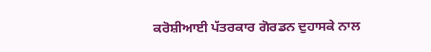ਕਰੋਸ਼ੀਆਈ ਪੱਤਰਕਾਰ ਗੋਰਡਨ ਦੁਹਾਸਕੇ ਨਾਲ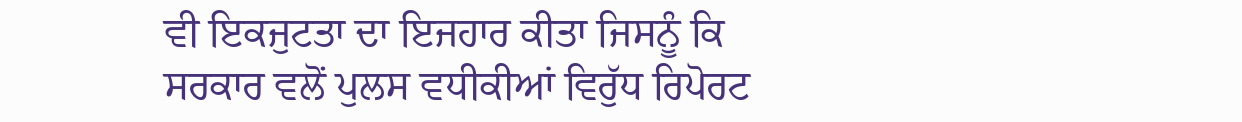ਵੀ ਇਕਜੁਟਤਾ ਦਾ ਇਜਹਾਰ ਕੀਤਾ ਜਿਸਨੂੰ ਕਿ ਸਰਕਾਰ ਵਲੋਂ ਪੁਲਸ ਵਧੀਕੀਆਂ ਵਿਰੁੱਧ ਰਿਪੋਰਟ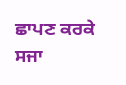ਛਾਪਣ ਕਰਕੇ ਸਜਾ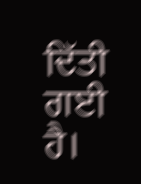ਦਿੱਤੀ ਗਈ ਹੈ।